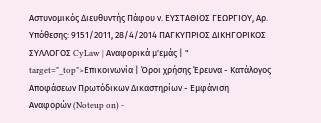Αστυνομικός Διευθυντής Πάφου ν. ΕΥΣΤΑΘΙΟΣ ΓΕΩΡΓΙΟΥ, Αρ. Υπόθεσης: 9151/2011, 28/4/2014 ΠΑΓΚΥΠΡΙΟΣ ΔΙΚΗΓΟΡΙΚΟΣ ΣΥΛΛΟΓΟΣ CyLaw | Αναφορικά μ'εμάς | " target="_top">Επικοινωνία | Όροι χρήσης Έρευνα - Κατάλογος Αποφάσεων Πρωτόδικων Δικαστηρίων - Εμφάνιση Αναφορών (Noteup on) -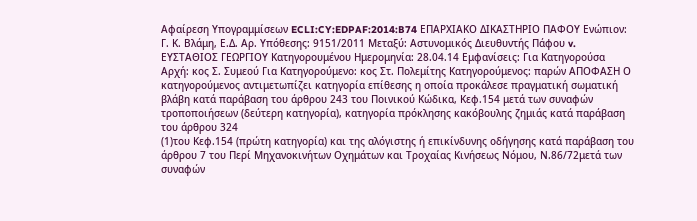Αφαίρεση Υπογραμμίσεων ECLI:CY:EDPAF:2014:B74 ΕΠΑΡΧΙΑΚΟ ΔΙΚΑΣΤΗΡΙΟ ΠΑΦΟΥ Ενώπιον: Γ. Κ. Βλάμη, Ε.Δ. Αρ. Υπόθεσης: 9151/2011 Μεταξύ: Αστυνομικός Διευθυντής Πάφου v. ΕΥΣΤΑΘΙΟΣ ΓΕΩΡΓΙΟΥ Κατηγορουμένου Ημερομηνία: 28.04.14 Εμφανίσεις: Για Κατηγορούσα Αρχή: κος Σ. Συμεού Για Κατηγορούμενο: κος Στ. Πολεμίτης Κατηγορούμενος: παρών ΑΠΟΦΑΣΗ Ο κατηγορούμενος αντιμετωπίζει κατηγορία επίθεσης η οποία προκάλεσε πραγματική σωματική βλάβη κατά παράβαση του άρθρου 243 του Ποινικού Κώδικα, Κεφ.154 μετά των συναφών τροποποιήσεων (δεύτερη κατηγορία), κατηγορία πρόκλησης κακόβουλης ζημιάς κατά παράβαση του άρθρου 324
(1)του Κεφ.154 (πρώτη κατηγορία) και της αλόγιστης ή επικίνδυνης οδήγησης κατά παράβαση του άρθρου 7 του Περί Μηχανοκινήτων Οχημάτων και Τροχαίας Κινήσεως Νόμου, Ν.86/72μετά των συναφών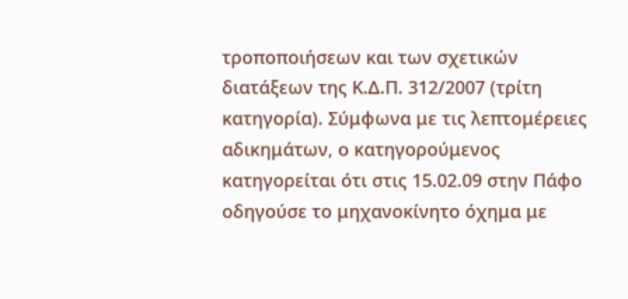τροποποιήσεων και των σχετικών διατάξεων της Κ.Δ.Π. 312/2007 (τρίτη κατηγορία). Σύμφωνα με τις λεπτομέρειες αδικημάτων, ο κατηγορούμενος κατηγορείται ότι στις 15.02.09 στην Πάφο οδηγούσε το μηχανοκίνητο όχημα με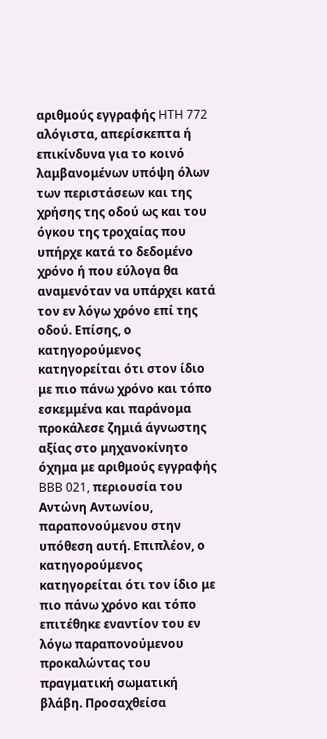αριθμούς εγγραφής HTH 772 αλόγιστα, απερίσκεπτα ή επικίνδυνα για το κοινό λαμβανομένων υπόψη όλων των περιστάσεων και της χρήσης της οδού ως και του όγκου της τροχαίας που υπήρχε κατά το δεδομένο χρόνο ή που εύλογα θα αναμενόταν να υπάρχει κατά τον εν λόγω χρόνο επί της οδού. Επίσης, ο κατηγορούμενος κατηγορείται ότι στον ίδιο με πιο πάνω χρόνο και τόπο εσκεμμένα και παράνομα προκάλεσε ζημιά άγνωστης αξίας στο μηχανοκίνητο όχημα με αριθμούς εγγραφής BBB 021, περιουσία του Αντώνη Αντωνίου, παραπονούμενου στην υπόθεση αυτή. Επιπλέον, ο κατηγορούμενος κατηγορείται ότι τον ίδιο με πιο πάνω χρόνο και τόπο επιτέθηκε εναντίον του εν λόγω παραπονούμενου προκαλώντας του πραγματική σωματική βλάβη. Προσαχθείσα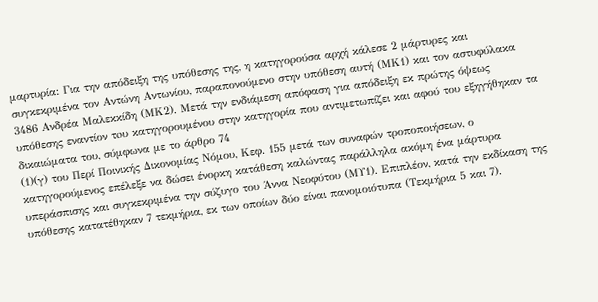μαρτυρία: Για την απόδειξη της υπόθεσης της, η κατηγορούσα αρχή κάλεσε 2 μάρτυρες και συγκεκριμένα τον Αντώνη Αντωνίου, παραπονούμενο στην υπόθεση αυτή (ΜΚ1) και τον αστυφύλακα 3486 Ανδρέα Μαλεκκίδη (ΜΚ2). Μετά την ενδιάμεση απόφαση για απόδειξη εκ πρώτης όψεως υπόθεσης εναντίον τoυ κατηγορουμένου στην κατηγορία που αντιμετωπίζει και αφού του εξηγήθηκαν τα δικαιώματα του, σύμφωνα με το άρθρο 74
(1)(γ) του Περί Ποινικής Δικονομίας Νόμου, Κεφ. 155 μετά των συναφών τροποποιήσεων, ο κατηγορούμενος επέλεξε να δώσει ένορκη κατάθεση καλώντας παράλληλα ακόμη ένα μάρτυρα υπεράσπισης και συγκεκριμένα την σύζυγο του Άννα Νεοφύτου (ΜΥ1). Επιπλέον, κατά την εκδίκαση της υπόθεσης κατατέθηκαν 7 τεκμήρια, εκ των οποίων δύο είναι πανομοιότυπα (Τεκμήρια 5 και 7).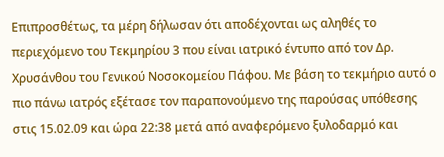Επιπροσθέτως, τα μέρη δήλωσαν ότι αποδέχονται ως αληθές το περιεχόμενο του Τεκμηρίου 3 που είναι ιατρικό έντυπο από τον Δρ. Χρυσάνθου του Γενικού Νοσοκομείου Πάφου. Με βάση το τεκμήριο αυτό ο πιο πάνω ιατρός εξέτασε τον παραπονούμενο της παρούσας υπόθεσης στις 15.02.09 και ώρα 22:38 μετά από αναφερόμενο ξυλοδαρμό και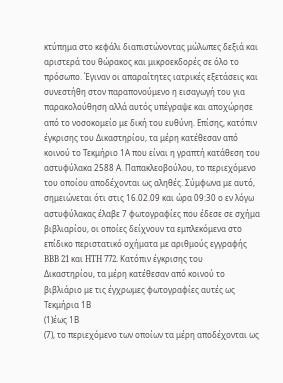κτύπημα στο κεφάλι διαπιστώνοντας μώλωπες δεξιά και αριστερά του θώρακος και μικροεκδορές σε όλο το πρόσωπο. Έγιναν οι απαραίτητες ιατρικές εξετάσεις και συνεστήθη στον παραπονούμενο η εισαγωγή του για παρακολούθηση αλλά αυτός υπέγραψε και αποχώρησε από το νοσοκομείο με δική του ευθύνη. Επίσης, κατόπιν έγκρισης του Δικαστηρίου, τα μέρη κατέθεσαν από κοινού το Τεκμήριο 1Α που είναι η γραπτή κατάθεση του αστυφύλακα 2588 Α. Παπακλεοβούλου, το περιεχόμενο του οποίου αποδέχονται ως αληθές. Σύμφωνα με αυτό, σημειώνεται ότι στις 16.02.09 και ώρα 09:30 ο εν λόγω αστυφύλακας έλαβε 7 φωτογραφίες που έδεσε σε σχήμα βιβλιαρίου, οι οποίες δείχνουν τα εμπλεκόμενα στο επίδικο περιστατικό οχήματα με αριθμούς εγγραφής BBB 21 και HTH 772. Κατόπιν έγκρισης του Δικαστηρίου, τα μέρη κατέθεσαν από κοινού το βιβλιάριο με τις έγχρωμες φωτογραφίες αυτές ως Τεκμήρια 1Β
(1)έως 1Β
(7), το περιεχόμενο των οποίων τα μέρη αποδέχονται ως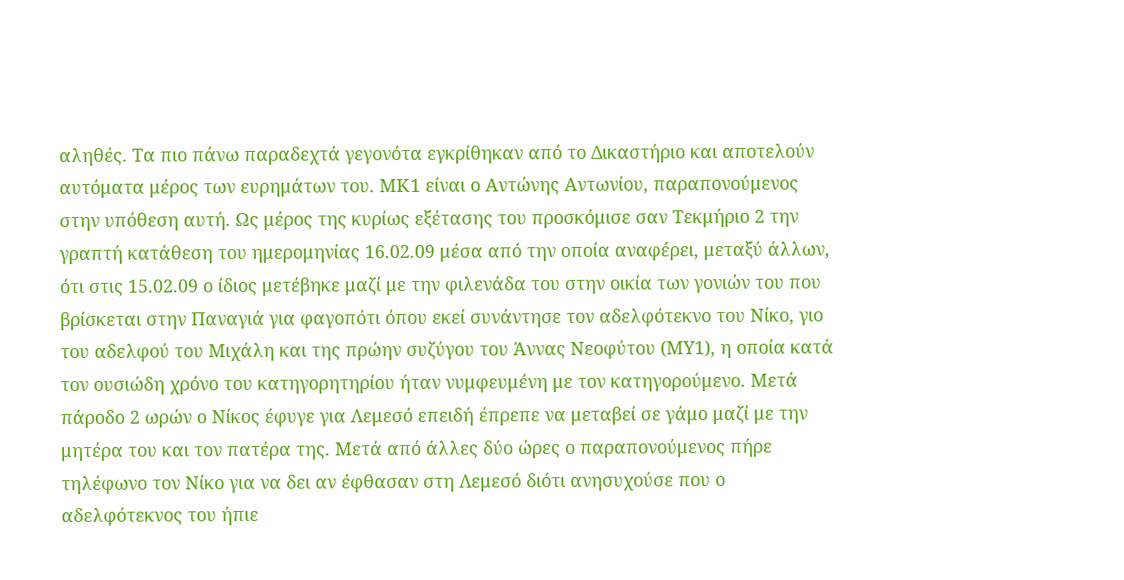αληθές. Τα πιο πάνω παραδεχτά γεγονότα εγκρίθηκαν από το Δικαστήριο και αποτελούν αυτόματα μέρος των ευρημάτων του. ΜΚ1 είναι ο Αντώνης Αντωνίου, παραπονούμενος στην υπόθεση αυτή. Ως μέρος της κυρίως εξέτασης του προσκόμισε σαν Τεκμήριο 2 την γραπτή κατάθεση του ημερομηνίας 16.02.09 μέσα από την οποία αναφέρει, μεταξύ άλλων, ότι στις 15.02.09 ο ίδιος μετέβηκε μαζί με την φιλενάδα του στην οικία των γονιών του που βρίσκεται στην Παναγιά για φαγοπότι όπου εκεί συνάντησε τον αδελφότεκνο του Νίκο, γιο του αδελφού του Μιχάλη και της πρώην συζύγου του Άννας Νεοφύτου (ΜΥ1), η οποία κατά τον ουσιώδη χρόνο του κατηγορητηρίου ήταν νυμφευμένη με τον κατηγορούμενο. Μετά πάροδο 2 ωρών ο Νίκος έφυγε για Λεμεσό επειδή έπρεπε να μεταβεί σε γάμο μαζί με την μητέρα του και τον πατέρα της. Μετά από άλλες δύο ώρες ο παραπονούμενος πήρε τηλέφωνο τον Νίκο για να δει αν έφθασαν στη Λεμεσό διότι ανησυχούσε που ο αδελφότεκνος του ήπιε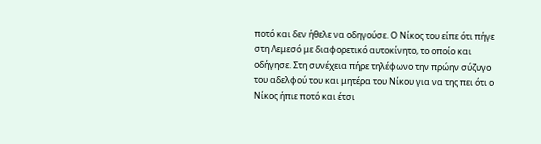ποτό και δεν ήθελε να οδηγούσε. Ο Νίκος του είπε ότι πήγε στη Λεμεσό με διαφορετικό αυτοκίνητο, το οποίο και οδήγησε. Στη συνέχεια πήρε τηλέφωνο την πρώην σύζυγο του αδελφού του και μητέρα του Νίκου για να της πει ότι ο Νίκος ήπιε ποτό και έτσι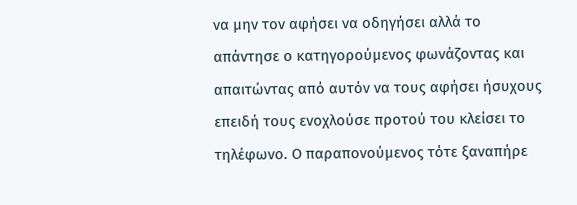να μην τον αφήσει να οδηγήσει αλλά το απάντησε ο κατηγορούμενος φωνάζοντας και απαιτώντας από αυτόν να τους αφήσει ήσυχους επειδή τους ενοχλούσε προτού του κλείσει το τηλέφωνο. Ο παραπονούμενος τότε ξαναπήρε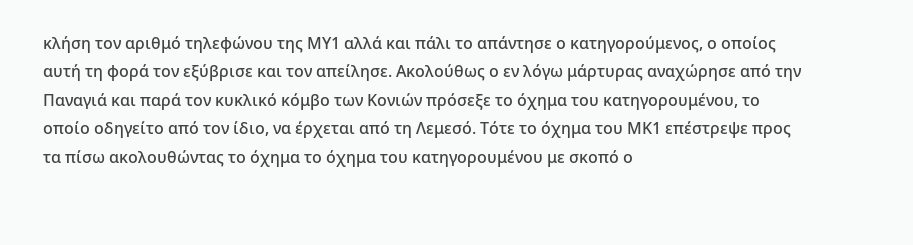κλήση τον αριθμό τηλεφώνου της ΜΥ1 αλλά και πάλι το απάντησε ο κατηγορούμενος, ο οποίος αυτή τη φορά τον εξύβρισε και τον απείλησε. Ακολούθως ο εν λόγω μάρτυρας αναχώρησε από την Παναγιά και παρά τον κυκλικό κόμβο των Κονιών πρόσεξε το όχημα του κατηγορουμένου, το οποίο οδηγείτο από τον ίδιο, να έρχεται από τη Λεμεσό. Τότε το όχημα του ΜΚ1 επέστρεψε προς τα πίσω ακολουθώντας το όχημα το όχημα του κατηγορουμένου με σκοπό ο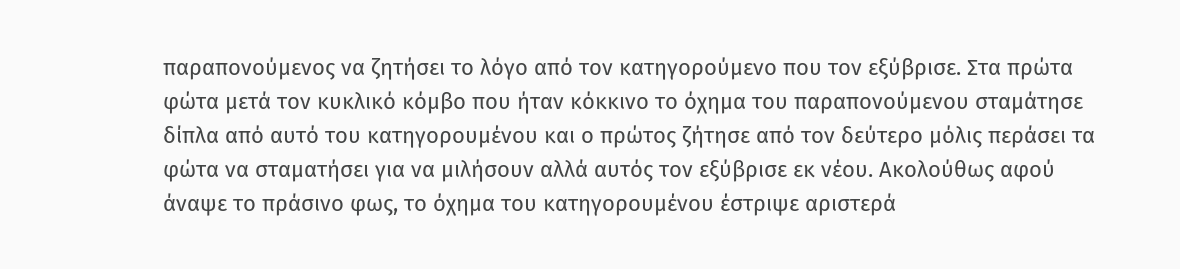παραπονούμενος να ζητήσει το λόγο από τον κατηγορούμενο που τον εξύβρισε. Στα πρώτα φώτα μετά τον κυκλικό κόμβο που ήταν κόκκινο το όχημα του παραπονούμενου σταμάτησε δίπλα από αυτό του κατηγορουμένου και ο πρώτος ζήτησε από τον δεύτερο μόλις περάσει τα φώτα να σταματήσει για να μιλήσουν αλλά αυτός τον εξύβρισε εκ νέου. Ακολούθως αφού άναψε το πράσινο φως, το όχημα του κατηγορουμένου έστριψε αριστερά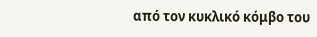από τον κυκλικό κόμβο του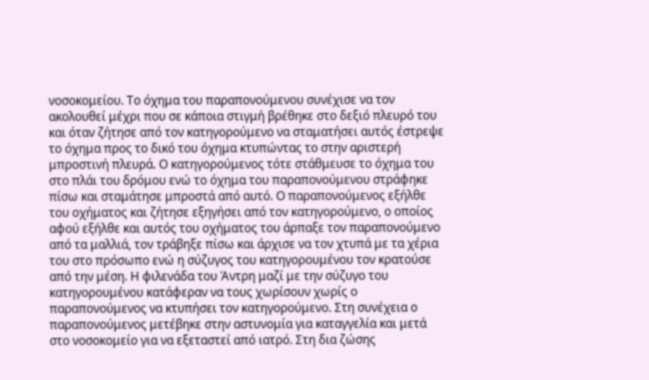νοσοκομείου. Το όχημα του παραπονούμενου συνέχισε να τον ακολουθεί μέχρι που σε κάποια στιγμή βρέθηκε στο δεξιό πλευρό του και όταν ζήτησε από τον κατηγορούμενο να σταματήσει αυτός έστρεψε το όχημα προς το δικό του όχημα κτυπώντας το στην αριστερή μπροστινή πλευρά. Ο κατηγορούμενος τότε στάθμευσε το όχημα του στο πλάι του δρόμου ενώ το όχημα του παραπονούμενου στράφηκε πίσω και σταμάτησε μπροστά από αυτό. Ο παραπονούμενος εξήλθε του οχήματος και ζήτησε εξηγήσει από τον κατηγορούμενο, ο οποίος αφού εξήλθε και αυτός του οχήματος του άρπαξε τον παραπονούμενο από τα μαλλιά, τον τράβηξε πίσω και άρχισε να τον χτυπά με τα χέρια του στο πρόσωπο ενώ η σύζυγος του κατηγορουμένου τον κρατούσε από την μέση. Η φιλενάδα του Άντρη μαζί με την σύζυγο του κατηγορουμένου κατάφεραν να τους χωρίσουν χωρίς ο παραπονούμενος να κτυπήσει τον κατηγορούμενο. Στη συνέχεια ο παραπονούμενος μετέβηκε στην αστυνομία για καταγγελία και μετά στο νοσοκομείο για να εξεταστεί από ιατρό. Στη δια ζώσης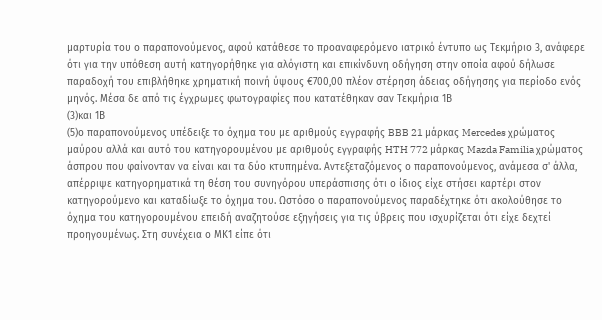μαρτυρία του ο παραπονούμενος, αφού κατάθεσε το προαναφερόμενο ιατρικό έντυπο ως Τεκμήριο 3, ανάφερε ότι για την υπόθεση αυτή κατηγορήθηκε για αλόγιστη και επικίνδυνη οδήγηση στην οποία αφού δήλωσε παραδοχή του επιβλήθηκε χρηματική ποινή ύψους €700,00 πλέον στέρηση άδειας οδήγησης για περίοδο ενός μηνός. Μέσα δε από τις έγχρωμες φωτογραφίες που κατατέθηκαν σαν Τεκμήρια 1Β
(3)και 1Β
(5)ο παραπονούμενος υπέδειξε το όχημα του με αριθμούς εγγραφής BBB 21 μάρκας Mercedes χρώματος μαύρου αλλά και αυτό του κατηγορουμένου με αριθμούς εγγραφής HTH 772 μάρκας Mazda Familia χρώματος άσπρου που φαίνονταν να είναι και τα δύο κτυπημένα. Αντεξεταζόμενος ο παραπονούμενος, ανάμεσα σ' άλλα, απέρριψε κατηγορηματικά τη θέση του συνηγόρου υπεράσπισης ότι ο ίδιος είχε στήσει καρτέρι στον κατηγορούμενο και καταδίωξε το όχημα του. Ωστόσο ο παραπονούμενος παραδέχτηκε ότι ακολούθησε το όχημα του κατηγορουμένου επειδή αναζητούσε εξηγήσεις για τις ύβρεις που ισχυρίζεται ότι είχε δεχτεί προηγουμένως. Στη συνέχεια ο ΜΚ1 είπε ότι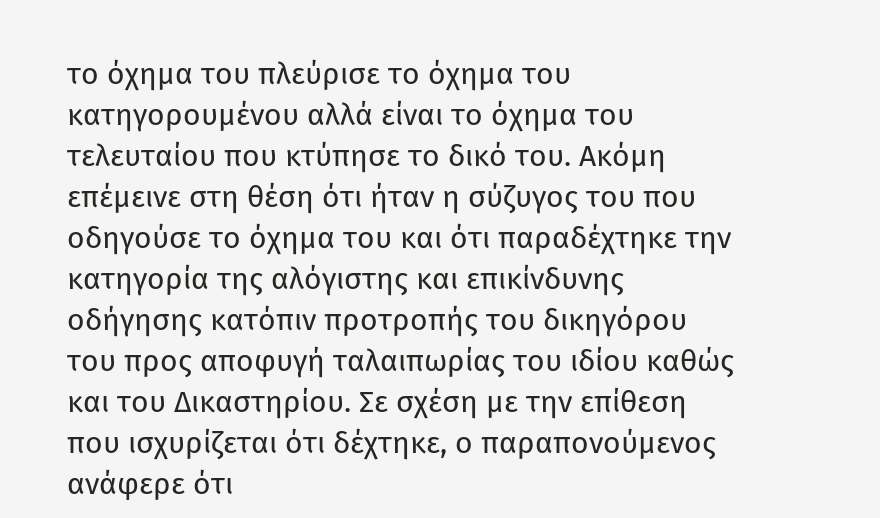το όχημα του πλεύρισε το όχημα του κατηγορουμένου αλλά είναι το όχημα του τελευταίου που κτύπησε το δικό του. Ακόμη επέμεινε στη θέση ότι ήταν η σύζυγος του που οδηγούσε το όχημα του και ότι παραδέχτηκε την κατηγορία της αλόγιστης και επικίνδυνης οδήγησης κατόπιν προτροπής του δικηγόρου του προς αποφυγή ταλαιπωρίας του ιδίου καθώς και του Δικαστηρίου. Σε σχέση με την επίθεση που ισχυρίζεται ότι δέχτηκε, ο παραπονούμενος ανάφερε ότι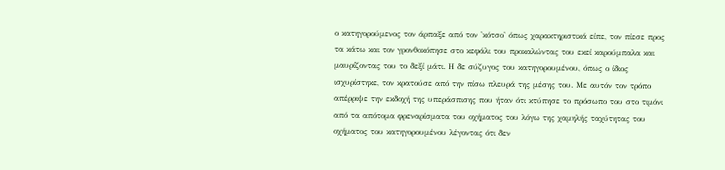ο κατηγορούμενος τον άρπαξε από τον 'κότσο' όπως χαρακτηριστικά είπε, τον πίεσε προς τα κάτω και τον γρονθοκόπησε στο κεφάλι του προκαλώντας του εκεί καρούμπαλα και μαυρίζοντας του το δεξί μάτι. Η δε σύζυγος του κατηγορουμένου, όπως ο ίδιος ισχυρίστηκε, τον κρατούσε από την πίσω πλευρά της μέσης του. Με αυτόν τον τρόπο απέρριψε την εκδοχή της υπεράσπισης που ήταν ότι κτύπησε το πρόσωπο του στο τιμόνι από τα απότομα φρεναρίσματα του οχήματος του λόγω της χαμηλής ταχύτητας του οχήματος του κατηγορουμένου λέγοντας ότι δεν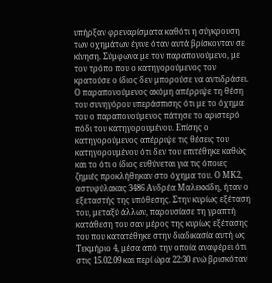υπήρξαν φρεναρίσματα καθότι η σύγκρουση των οχημάτων έγινε όταν αυτά βρίσκονταν σε κίνηση. Σύμφωνα με τον παραπονούμενο, με τον τρόπο που ο κατηγορούμενος τον κρατούσε ο ίδιος δεν μπορούσε να αντιδράσει. Ο παραπονούμενος ακόμη απέρριψε τη θέση του συνηγόρου υπεράσπισης ότι με το όχημα του ο παραπονούμενος πάτησε το αριστερό πόδι του κατηγορουμένου. Επίσης ο κατηγορούμενος απέρριψε τις θέσεις του κατηγορουμένου ότι δεν του επιτέθηκε καθώς και το ότι ο ίδιος ευθύνεται για τις όποιες ζημιές προκλήθηκαν στο όχημα του. Ο ΜΚ2, αστυφύλακας 3486 Ανδρέα Μαλεκκίδη, ήταν ο εξεταστής της υπόθεσης. Στην κυρίως εξέταση του, μεταξύ άλλων, παρουσίασε τη γραπτή κατάθεση του σαν μέρος της κυρίως εξέτασης του που κατατέθηκε στην διαδικασία αυτή ως Τεκμήριο 4, μέσα από την οποία αναφέρει ότι στις 15.02.09 και περί ώρα 22:30 ενώ βρισκόταν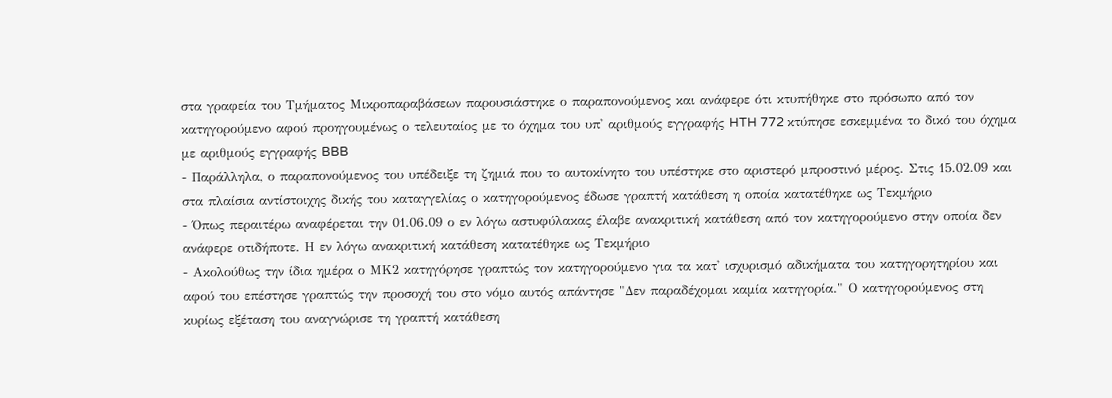στα γραφεία του Τμήματος Μικροπαραβάσεων παρουσιάστηκε ο παραπονούμενος και ανάφερε ότι κτυπήθηκε στο πρόσωπο από τον κατηγορούμενο αφού προηγουμένως ο τελευταίος με το όχημα του υπ' αριθμούς εγγραφής HTH 772 κτύπησε εσκεμμένα το δικό του όχημα με αριθμούς εγγραφής BBB
- Παράλληλα, ο παραπονούμενος του υπέδειξε τη ζημιά που το αυτοκίνητο του υπέστηκε στο αριστερό μπροστινό μέρος. Στις 15.02.09 και στα πλαίσια αντίστοιχης δικής του καταγγελίας ο κατηγορούμενος έδωσε γραπτή κατάθεση η οποία κατατέθηκε ως Τεκμήριο
- Όπως περαιτέρω αναφέρεται την 01.06.09 ο εν λόγω αστυφύλακας έλαβε ανακριτική κατάθεση από τον κατηγορούμενο στην οποία δεν ανάφερε οτιδήποτε. Η εν λόγω ανακριτική κατάθεση κατατέθηκε ως Τεκμήριο
- Ακολούθως την ίδια ημέρα ο ΜΚ2 κατηγόρησε γραπτώς τον κατηγορούμενο για τα κατ' ισχυρισμό αδικήματα του κατηγορητηρίου και αφού του επέστησε γραπτώς την προσοχή του στο νόμο αυτός απάντησε "Δεν παραδέχομαι καμία κατηγορία." Ο κατηγορούμενος στη κυρίως εξέταση του αναγνώρισε τη γραπτή κατάθεση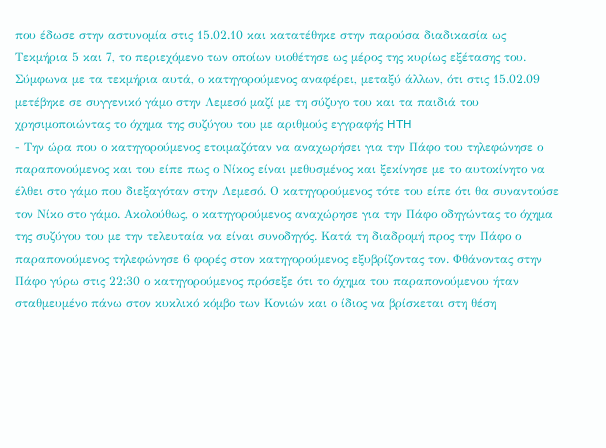που έδωσε στην αστυνομία στις 15.02.10 και κατατέθηκε στην παρούσα διαδικασία ως Τεκμήρια 5 και 7, το περιεχόμενο των οποίων υιοθέτησε ως μέρος της κυρίως εξέτασης του. Σύμφωνα με τα τεκμήρια αυτά, ο κατηγορούμενος αναφέρει, μεταξύ άλλων, ότι στις 15.02.09 μετέβηκε σε συγγενικό γάμο στην Λεμεσό μαζί με τη σύζυγο του και τα παιδιά του χρησιμοποιώντας το όχημα της συζύγου του με αριθμούς εγγραφής HTH
- Την ώρα που ο κατηγορούμενος ετοιμαζόταν να αναχωρήσει για την Πάφο του τηλεφώνησε ο παραπονούμενος και του είπε πως ο Νίκος είναι μεθυσμένος και ξεκίνησε με το αυτοκίνητο να έλθει στο γάμο που διεξαγόταν στην Λεμεσό. Ο κατηγορούμενος τότε του είπε ότι θα συναντούσε τον Νίκο στο γάμο. Ακολούθως, ο κατηγορούμενος αναχώρησε για την Πάφο οδηγώντας το όχημα της συζύγου του με την τελευταία να είναι συνοδηγός. Κατά τη διαδρομή προς την Πάφο ο παραπονούμενος τηλεφώνησε 6 φορές στον κατηγορούμενος εξυβρίζοντας τον. Φθάνοντας στην Πάφο γύρω στις 22:30 ο κατηγορούμενος πρόσεξε ότι το όχημα του παραπονούμενου ήταν σταθμευμένο πάνω στον κυκλικό κόμβο των Κονιών και ο ίδιος να βρίσκεται στη θέση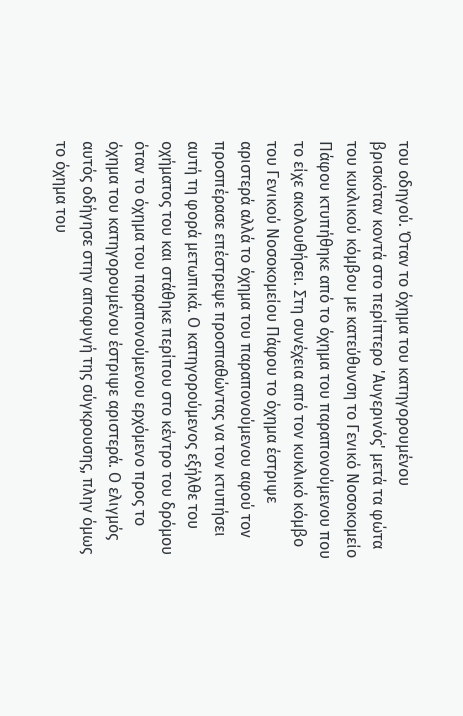του οδηγού. Όταν το όχημα του κατηγορουμένου βρισκόταν κοντά στο περίπτερο 'Αυγερινός' μετά τα φώτα του κυκλικού κόμβου με κατεύθυνση το Γενικό Νοσοκομείο Πάφου κτυπήθηκε από το όχημα του παραπονούμενου που το είχε ακολουθήσει. Στη συνέχεια από τον κυκλικό κόμβο του Γενικού Νοσοκομείου Πάφου το όχημα έστριψε αριστερά αλλά το όχημα του παραπονούμενου αφού τον προσπέρασε επέστρεψε προσπαθώντας να τον κτυπήσει αυτή τη φορά μετωπικά. Ο κατηγορούμενος εξήλθε του οχήματος του και στάθηκε περίπου στο κέντρο του δρόμου όταν το όχημα του παραπονούμενου ερχόμενο προς το όχημα του κατηγορουμένου έστριψε αριστερά. Ο ελιγμός αυτός οδήγησε στην αποφυγή της σύγκρουσης, πλην όμως το όχημα του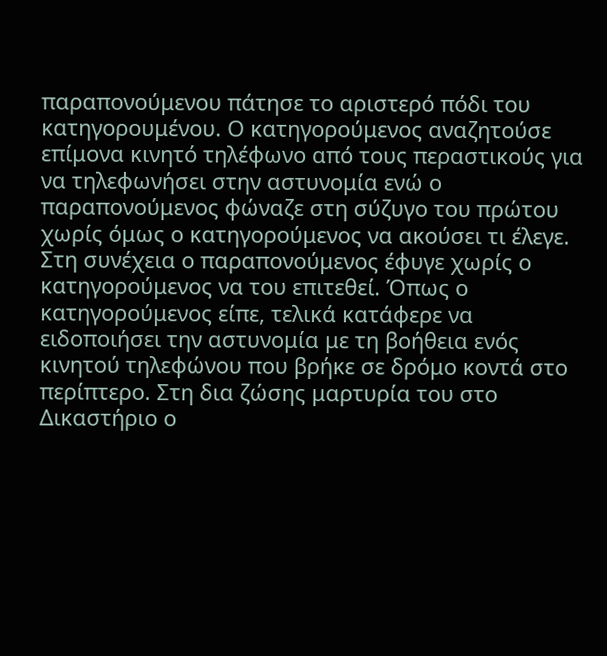παραπονούμενου πάτησε το αριστερό πόδι του κατηγορουμένου. Ο κατηγορούμενος αναζητούσε επίμονα κινητό τηλέφωνο από τους περαστικούς για να τηλεφωνήσει στην αστυνομία ενώ ο παραπονούμενος φώναζε στη σύζυγο του πρώτου χωρίς όμως ο κατηγορούμενος να ακούσει τι έλεγε. Στη συνέχεια ο παραπονούμενος έφυγε χωρίς ο κατηγορούμενος να του επιτεθεί. Όπως ο κατηγορούμενος είπε, τελικά κατάφερε να ειδοποιήσει την αστυνομία με τη βοήθεια ενός κινητού τηλεφώνου που βρήκε σε δρόμο κοντά στο περίπτερο. Στη δια ζώσης μαρτυρία του στο Δικαστήριο ο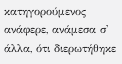κατηγορούμενος ανάφερε, ανάμεσα σ' άλλα, ότι διερωτήθηκε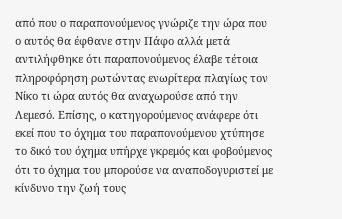από που ο παραπονούμενος γνώριζε την ώρα που ο αυτός θα έφθανε στην Πάφο αλλά μετά αντιλήφθηκε ότι παραπονούμενος έλαβε τέτοια πληροφόρηση ρωτώντας ενωρίτερα πλαγίως τον Νίκο τι ώρα αυτός θα αναχωρούσε από την Λεμεσό. Επίσης, ο κατηγορούμενος ανάφερε ότι εκεί που το όχημα του παραπονούμενου χτύπησε το δικό του όχημα υπήρχε γκρεμός και φοβούμενος ότι το όχημα του μπορούσε να αναποδογυριστεί με κίνδυνο την ζωή τους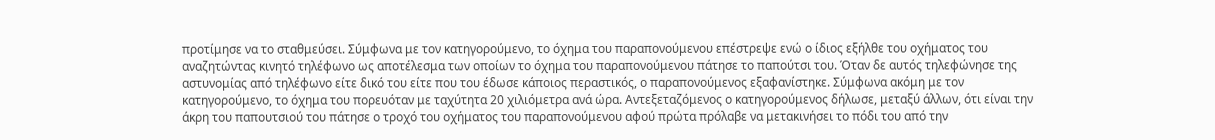προτίμησε να το σταθμεύσει. Σύμφωνα με τον κατηγορούμενο, το όχημα του παραπονούμενου επέστρεψε ενώ ο ίδιος εξήλθε του οχήματος του αναζητώντας κινητό τηλέφωνο ως αποτέλεσμα των οποίων το όχημα του παραπονούμενου πάτησε το παπούτσι του. Όταν δε αυτός τηλεφώνησε της αστυνομίας από τηλέφωνο είτε δικό του είτε που του έδωσε κάποιος περαστικός, ο παραπονούμενος εξαφανίστηκε. Σύμφωνα ακόμη με τον κατηγορούμενο, το όχημα του πορευόταν με ταχύτητα 20 χιλιόμετρα ανά ώρα. Αντεξεταζόμενος ο κατηγορούμενος δήλωσε, μεταξύ άλλων, ότι είναι την άκρη του παπουτσιού του πάτησε ο τροχό του οχήματος του παραπονούμενου αφού πρώτα πρόλαβε να μετακινήσει το πόδι του από την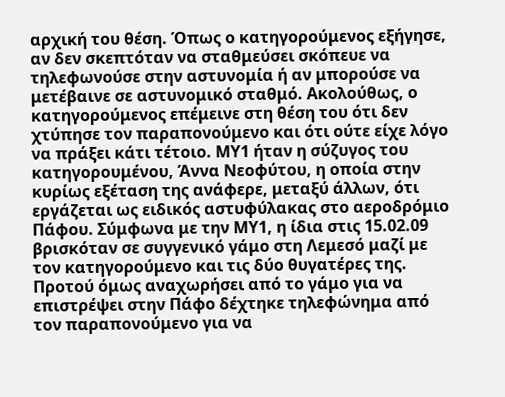αρχική του θέση. Όπως ο κατηγορούμενος εξήγησε, αν δεν σκεπτόταν να σταθμεύσει σκόπευε να τηλεφωνούσε στην αστυνομία ή αν μπορούσε να μετέβαινε σε αστυνομικό σταθμό. Ακολούθως, ο κατηγορούμενος επέμεινε στη θέση του ότι δεν χτύπησε τον παραπονούμενο και ότι ούτε είχε λόγο να πράξει κάτι τέτοιο. ΜΥ1 ήταν η σύζυγος του κατηγορουμένου, Άννα Νεοφύτου, η οποία στην κυρίως εξέταση της ανάφερε, μεταξύ άλλων, ότι εργάζεται ως ειδικός αστυφύλακας στο αεροδρόμιο Πάφου. Σύμφωνα με την ΜΥ1, η ίδια στις 15.02.09 βρισκόταν σε συγγενικό γάμο στη Λεμεσό μαζί με τον κατηγορούμενο και τις δύο θυγατέρες της. Προτού όμως αναχωρήσει από το γάμο για να επιστρέψει στην Πάφο δέχτηκε τηλεφώνημα από τον παραπονούμενο για να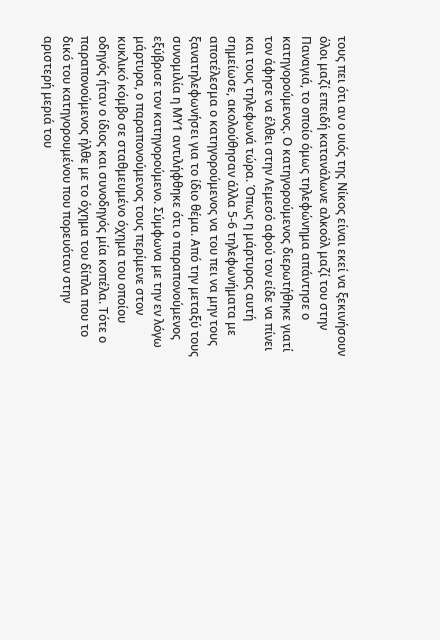τους πει ότι αν ο υιός της Νίκος είναι εκεί να ξεκινήσουν όλοι μαζί επειδή κατανάλωνε αλκοόλ μαζί του στην Παναγιά, το οποίο όμως τηλεφώνημα απάντησε ο κατηγορούμενος. Ο κατηγορούμενος διερωτήθηκε γιατί τον άφησε να έλθει στην Λεμεσό αφού τον είδε να πίνει και τους τηλεφωνά τώρα. Όπως η μάρτυρας αυτή σημείωσε, ακολούθησαν άλλα 5-6 τηλεφωνήματα με αποτέλεσμα ο κατηγορούμενος να του πει να μην τους ξανατηλεφωνήσει για το ίδιο θέμα. Από την μεταξύ τους συνομιλία η ΜΥ1 αντιλήφθηκε ότι ο παραπονούμενος εξύβρισε τον κατηγορούμενο. Σύμφωνα με την εν λόγω μάρτυρα, ο παραπονούμενος τους περίμενε στον κυκλικό κόμβο σε σταθμευμένο όχημα του οποίου οδηγός ήταν ο ίδιος και συνοδηγός μία κοπέλα. Τότε ο παραπονούμενος ήλθε με το όχημα του δίπλα που το δικό του κατηγορουμένου που πορευόταν στην αριστερή μεριά του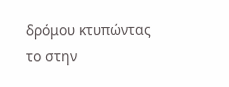δρόμου κτυπώντας το στην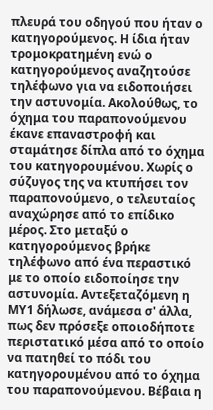πλευρά του οδηγού που ήταν ο κατηγορούμενος. Η ίδια ήταν τρομοκρατημένη ενώ ο κατηγορούμενος αναζητούσε τηλέφωνο για να ειδοποιήσει την αστυνομία. Ακολούθως, το όχημα του παραπονούμενου έκανε επαναστροφή και σταμάτησε δίπλα από το όχημα του κατηγορουμένου. Χωρίς ο σύζυγος της να κτυπήσει τον παραπονούμενο, ο τελευταίος αναχώρησε από το επίδικο μέρος. Στο μεταξύ ο κατηγορούμενος βρήκε τηλέφωνο από ένα περαστικό με το οποίο ειδοποίησε την αστυνομία. Αντεξεταζόμενη η ΜΥ1 δήλωσε, ανάμεσα σ' άλλα, πως δεν πρόσεξε οποιοδήποτε περιστατικό μέσα από το οποίο να πατηθεί το πόδι του κατηγορουμένου από το όχημα του παραπονούμενου. Βέβαια η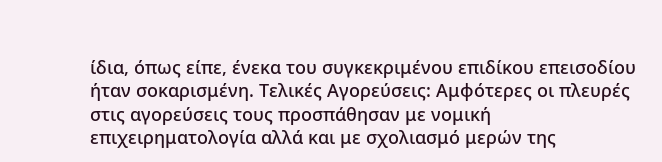ίδια, όπως είπε, ένεκα του συγκεκριμένου επιδίκου επεισοδίου ήταν σοκαρισμένη. Τελικές Αγορεύσεις: Αμφότερες οι πλευρές στις αγορεύσεις τους προσπάθησαν με νομική επιχειρηματολογία αλλά και με σχολιασμό μερών της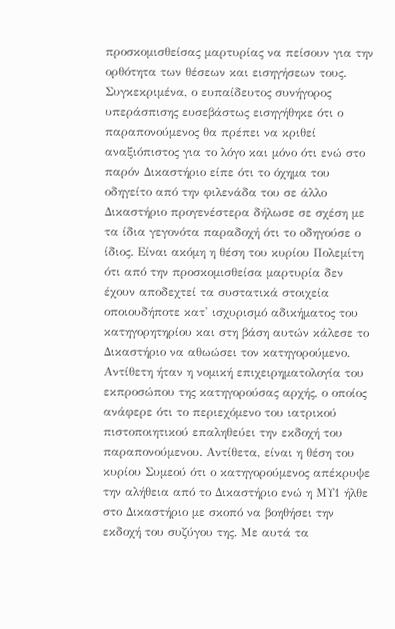προσκομισθείσας μαρτυρίας να πείσουν για την ορθότητα των θέσεων και εισηγήσεων τους. Συγκεκριμένα, ο ευπαίδευτος συνήγορος υπεράσπισης ευσεβάστως εισηγήθηκε ότι ο παραπονούμενος θα πρέπει να κριθεί αναξιόπιστος για το λόγο και μόνο ότι ενώ στο παρόν Δικαστήριο είπε ότι το όχημα του οδηγείτο από την φιλενάδα του σε άλλο Δικαστήριο προγενέστερα δήλωσε σε σχέση με τα ίδια γεγονότα παραδοχή ότι το οδηγούσε ο ίδιος. Είναι ακόμη η θέση του κυρίου Πολεμίτη ότι από την προσκομισθείσα μαρτυρία δεν έχουν αποδεχτεί τα συστατικά στοιχεία οποιουδήποτε κατ' ισχυρισμό αδικήματος του κατηγορητηρίου και στη βάση αυτών κάλεσε το Δικαστήριο να αθωώσει τον κατηγορούμενο. Αντίθετη ήταν η νομική επιχειρηματολογία του εκπροσώπου της κατηγορούσας αρχής, ο οποίος ανάφερε ότι το περιεχόμενο του ιατρικού πιστοποιητικού επαληθεύει την εκδοχή του παραπονούμενου. Αντίθετα, είναι η θέση του κυρίου Συμεού ότι ο κατηγορούμενος απέκρυψε την αλήθεια από το Δικαστήριο ενώ η ΜΥ1 ήλθε στο Δικαστήριο με σκοπό να βοηθήσει την εκδοχή του συζύγου της. Με αυτά τα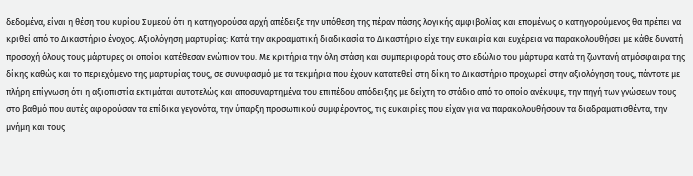δεδομένα, είναι η θέση του κυρίου Συμεού ότι η κατηγορούσα αρχή απέδειξε την υπόθεση της πέραν πάσης λογικής αμφιβολίας και επομένως ο κατηγορούμενος θα πρέπει να κριθεί από το Δικαστήριο ένοχος. Αξιολόγηση μαρτυρίας: Κατά την ακροαματική διαδικασία το Δικαστήριο είχε την ευκαιρία και ευχέρεια να παρακολουθήσει με κάθε δυνατή προσοχή όλους τους μάρτυρες οι οποίοι κατέθεσαν ενώπιον του. Με κριτήρια την όλη στάση και συμπεριφορά τους στο εδώλιο του μάρτυρα κατά τη ζωντανή ατμόσφαιρα της δίκης καθώς και το περιεχόμενο της μαρτυρίας τους, σε συνυφασμό με τα τεκμήρια που έχουν κατατεθεί στη δίκη το Δικαστήριο προχωρεί στην αξιολόγηση τους, πάντοτε με πλήρη επίγνωση ότι η αξιοπιστία εκτιμάται αυτοτελώς και αποσυναρτημένα του επιπέδου απόδειξης με δείχτη το στάδιο από το οποίο ανέκυψε, την πηγή των γνώσεων τους στο βαθμό που αυτές αφορούσαν τα επίδικα γεγονότα, την ύπαρξη προσωπικού συμφέροντος, τις ευκαιρίες που είχαν για να παρακολουθήσουν τα διαδραματισθέντα, την μνήμη και τους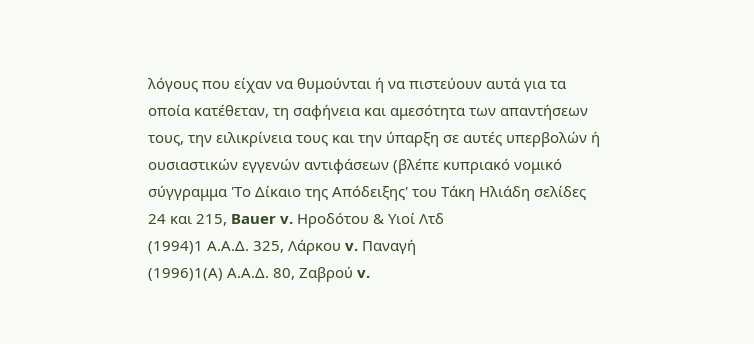λόγους που είχαν να θυμούνται ή να πιστεύουν αυτά για τα οποία κατέθεταν, τη σαφήνεια και αμεσότητα των απαντήσεων τους, την ειλικρίνεια τους και την ύπαρξη σε αυτές υπερβολών ή ουσιαστικών εγγενών αντιφάσεων (βλέπε κυπριακό νομικό σύγγραμμα 'Το Δίκαιο της Απόδειξης' του Τάκη Ηλιάδη σελίδες 24 και 215, Bauer v. Ηροδότου & Υιοί Λτδ
(1994)1 Α.Α.Δ. 325, Λάρκου v. Παναγή
(1996)1(Α) Α.Α.Δ. 80, Ζαβρού v.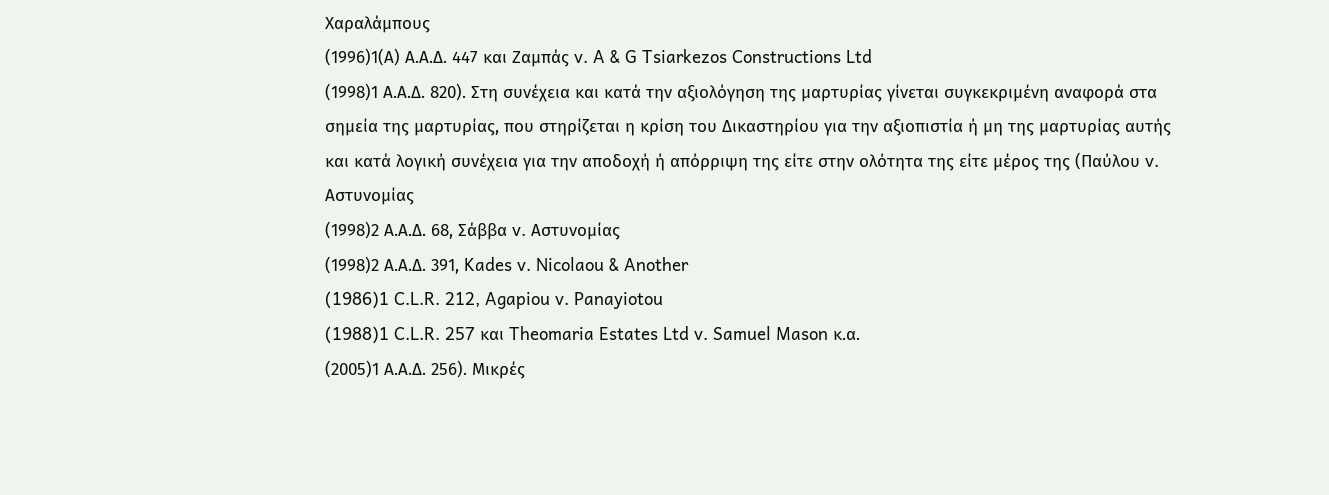Χαραλάμπους
(1996)1(Α) Α.Α.Δ. 447 και Ζαμπάς v. A & G Tsiarkezos Constructions Ltd
(1998)1 Α.Α.Δ. 820). Στη συνέχεια και κατά την αξιολόγηση της μαρτυρίας γίνεται συγκεκριμένη αναφορά στα σημεία της μαρτυρίας, που στηρίζεται η κρίση του Δικαστηρίου για την αξιοπιστία ή μη της μαρτυρίας αυτής και κατά λογική συνέχεια για την αποδοχή ή απόρριψη της είτε στην ολότητα της είτε μέρος της (Παύλου v. Αστυνομίας
(1998)2 Α.Α.Δ. 68, Σάββα v. Αστυνομίας
(1998)2 Α.Α.Δ. 391, Kades v. Nicolaou & Another
(1986)1 C.L.R. 212, Agapiou v. Panayiotou
(1988)1 C.L.R. 257 και Theomaria Estates Ltd v. Samuel Mason κ.α.
(2005)1 Α.Α.Δ. 256). Μικρές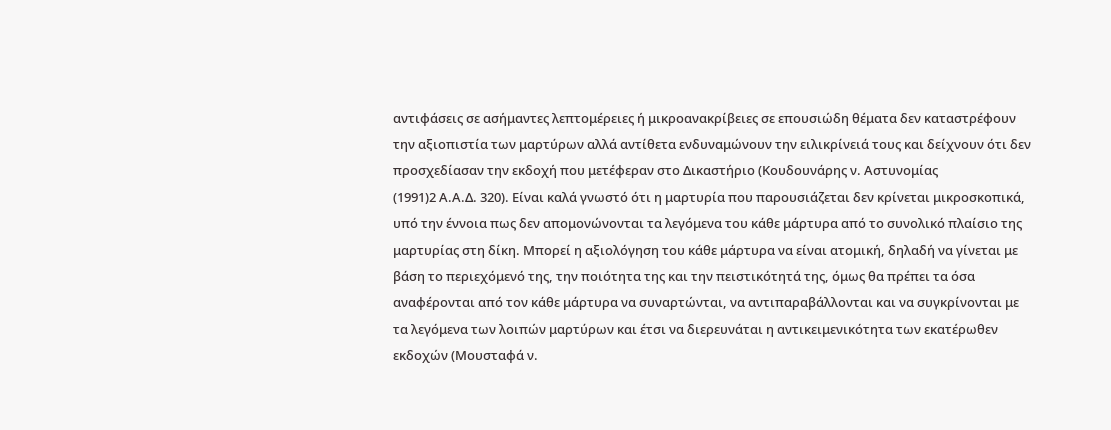αντιφάσεις σε ασήμαντες λεπτομέρειες ή μικροανακρίβειες σε επουσιώδη θέματα δεν καταστρέφουν την αξιοπιστία των μαρτύρων αλλά αντίθετα ενδυναμώνουν την ειλικρίνειά τους και δείχνουν ότι δεν προσχεδίασαν την εκδοχή που μετέφεραν στο Δικαστήριο (Κουδουνάρης ν. Αστυνομίας
(1991)2 Α.Α.Δ. 320). Είναι καλά γνωστό ότι η μαρτυρία που παρουσιάζεται δεν κρίνεται μικροσκοπικά, υπό την έννοια πως δεν απομονώνονται τα λεγόμενα του κάθε μάρτυρα από το συνολικό πλαίσιο της μαρτυρίας στη δίκη. Μπορεί η αξιολόγηση του κάθε μάρτυρα να είναι ατομική, δηλαδή να γίνεται με βάση το περιεχόμενό της, την ποιότητα της και την πειστικότητά της, όμως θα πρέπει τα όσα αναφέρονται από τον κάθε μάρτυρα να συναρτώνται, να αντιπαραβάλλονται και να συγκρίνονται με τα λεγόμενα των λοιπών μαρτύρων και έτσι να διερευνάται η αντικειμενικότητα των εκατέρωθεν εκδοχών (Μουσταφά ν.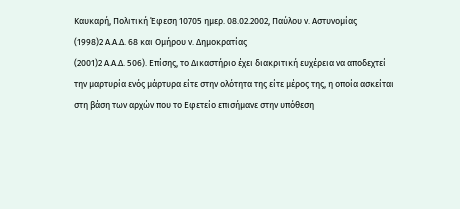Καυκαρή, Πολιτική Έφεση 10705 ημερ. 08.02.2002, Παύλου ν. Αστυνομίας
(1998)2 Α.Α.Δ. 68 και Ομήρου ν. Δημοκρατίας
(2001)2 Α.Α.Δ. 506). Επίσης, το Δικαστήριο έχει διακριτική ευχέρεια να αποδεχτεί την μαρτυρία ενός μάρτυρα είτε στην ολότητα της είτε μέρος της, η οποία ασκείται στη βάση των αρχών που το Εφετείο επισήμανε στην υπόθεση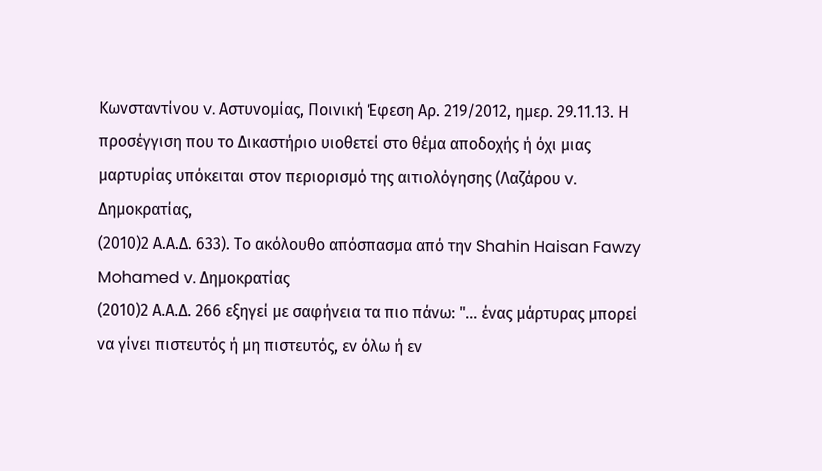Κωνσταντίνου v. Αστυνομίας, Ποινική Έφεση Αρ. 219/2012, ημερ. 29.11.13. Η προσέγγιση που το Δικαστήριο υιοθετεί στο θέμα αποδοχής ή όχι μιας μαρτυρίας υπόκειται στον περιορισμό της αιτιολόγησης (Λαζάρου v. Δημοκρατίας,
(2010)2 Α.Α.Δ. 633). Το ακόλουθο απόσπασμα από την Shahin Haisan Fawzy Mohamed v. Δημοκρατίας
(2010)2 Α.Α.Δ. 266 εξηγεί με σαφήνεια τα πιο πάνω: "... ένας μάρτυρας μπορεί να γίνει πιστευτός ή μη πιστευτός, εν όλω ή εν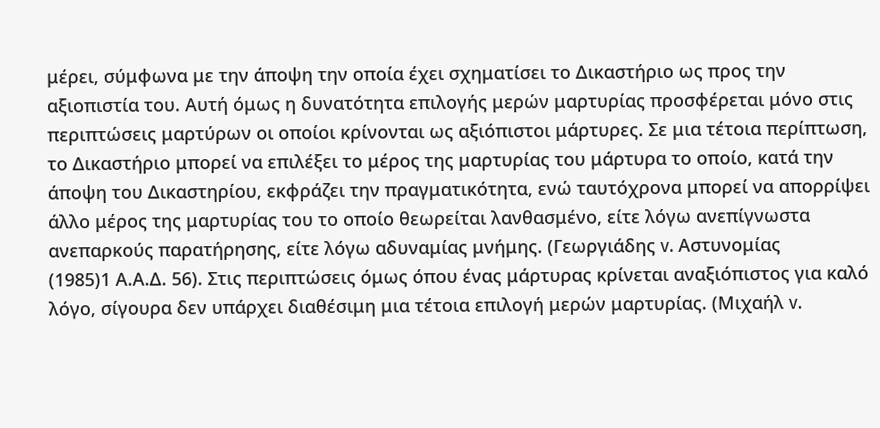μέρει, σύμφωνα με την άποψη την οποία έχει σχηματίσει το Δικαστήριο ως προς την αξιοπιστία του. Αυτή όμως η δυνατότητα επιλογής μερών μαρτυρίας προσφέρεται μόνο στις περιπτώσεις μαρτύρων οι οποίοι κρίνονται ως αξιόπιστοι μάρτυρες. Σε μια τέτοια περίπτωση, το Δικαστήριο μπορεί να επιλέξει το μέρος της μαρτυρίας του μάρτυρα το οποίο, κατά την άποψη του Δικαστηρίου, εκφράζει την πραγματικότητα, ενώ ταυτόχρονα μπορεί να απορρίψει άλλο μέρος της μαρτυρίας του το οποίο θεωρείται λανθασμένο, είτε λόγω ανεπίγνωστα ανεπαρκούς παρατήρησης, είτε λόγω αδυναμίας μνήμης. (Γεωργιάδης v. Αστυνομίας
(1985)1 Α.Α.Δ. 56). Στις περιπτώσεις όμως όπου ένας μάρτυρας κρίνεται αναξιόπιστος για καλό λόγο, σίγουρα δεν υπάρχει διαθέσιμη μια τέτοια επιλογή μερών μαρτυρίας. (Μιχαήλ v.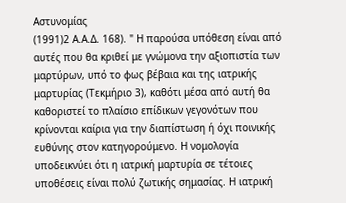Αστυνομίας
(1991)2 Α.Α.Δ. 168). " Η παρούσα υπόθεση είναι από αυτές που θα κριθεί με γνώμονα την αξιοπιστία των μαρτύρων, υπό το φως βέβαια και της ιατρικής μαρτυρίας (Τεκμήριο 3), καθότι μέσα από αυτή θα καθοριστεί το πλαίσιο επίδικων γεγονότων που κρίνονται καίρια για την διαπίστωση ή όχι ποινικής ευθύνης στον κατηγορούμενο. Η νομολογία υποδεικνύει ότι η ιατρική μαρτυρία σε τέτοιες υποθέσεις είναι πολύ ζωτικής σημασίας. Η ιατρική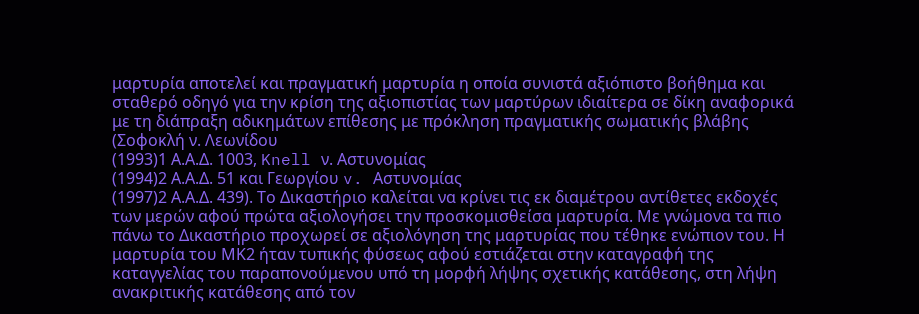μαρτυρία αποτελεί και πραγματική μαρτυρία η οποία συνιστά αξιόπιστο βοήθημα και σταθερό οδηγό για την κρίση της αξιοπιστίας των μαρτύρων ιδιαίτερα σε δίκη αναφορικά με τη διάπραξη αδικημάτων επίθεσης με πρόκληση πραγματικής σωματικής βλάβης (Σοφοκλή ν. Λεωνίδου
(1993)1 Α.Α.Δ. 1003, Knell ν. Αστυνομίας
(1994)2 Α.Α.Δ. 51 και Γεωργίου v. Αστυνομίας
(1997)2 Α.Α.Δ. 439). Το Δικαστήριο καλείται να κρίνει τις εκ διαμέτρου αντίθετες εκδοχές των μερών αφού πρώτα αξιολογήσει την προσκομισθείσα μαρτυρία. Με γνώμονα τα πιο πάνω το Δικαστήριο προχωρεί σε αξιολόγηση της μαρτυρίας που τέθηκε ενώπιον του. Η μαρτυρία του ΜΚ2 ήταν τυπικής φύσεως αφού εστιάζεται στην καταγραφή της καταγγελίας του παραπονούμενου υπό τη μορφή λήψης σχετικής κατάθεσης, στη λήψη ανακριτικής κατάθεσης από τον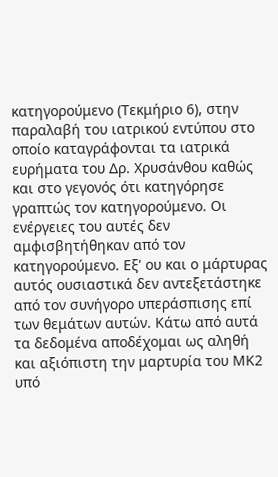κατηγορούμενο (Τεκμήριο 6), στην παραλαβή του ιατρικού εντύπου στο οποίο καταγράφονται τα ιατρικά ευρήματα του Δρ. Χρυσάνθου καθώς και στο γεγονός ότι κατηγόρησε γραπτώς τον κατηγορούμενο. Οι ενέργειες του αυτές δεν αμφισβητήθηκαν από τον κατηγορούμενο. Εξ' ου και ο μάρτυρας αυτός ουσιαστικά δεν αντεξετάστηκε από τον συνήγορο υπεράσπισης επί των θεμάτων αυτών. Κάτω από αυτά τα δεδομένα αποδέχομαι ως αληθή και αξιόπιστη την μαρτυρία του ΜΚ2 υπό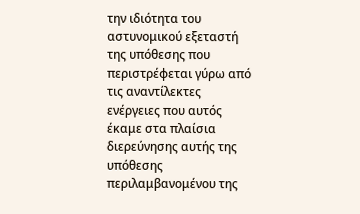την ιδιότητα του αστυνομικού εξεταστή της υπόθεσης που περιστρέφεται γύρω από τις αναντίλεκτες ενέργειες που αυτός έκαμε στα πλαίσια διερεύνησης αυτής της υπόθεσης περιλαμβανομένου της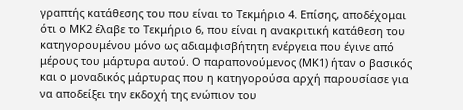γραπτής κατάθεσης του που είναι το Τεκμήριο 4. Επίσης, αποδέχομαι ότι ο ΜΚ2 έλαβε το Τεκμήριο 6, που είναι η ανακριτική κατάθεση του κατηγορουμένου μόνο ως αδιαμφισβήτητη ενέργεια που έγινε από μέρους του μάρτυρα αυτού. Ο παραπονούμενος (ΜΚ1) ήταν ο βασικός και ο μοναδικός μάρτυρας που η κατηγορούσα αρχή παρουσίασε για να αποδείξει την εκδοχή της ενώπιον του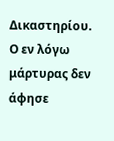Δικαστηρίου. Ο εν λόγω μάρτυρας δεν άφησε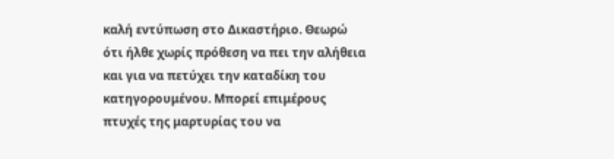καλή εντύπωση στο Δικαστήριο. Θεωρώ ότι ήλθε χωρίς πρόθεση να πει την αλήθεια και για να πετύχει την καταδίκη του κατηγορουμένου. Μπορεί επιμέρους πτυχές της μαρτυρίας του να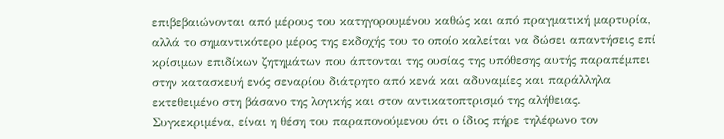επιβεβαιώνονται από μέρους του κατηγορουμένου καθώς και από πραγματική μαρτυρία, αλλά το σημαντικότερο μέρος της εκδοχής του το οποίο καλείται να δώσει απαντήσεις επί κρίσιμων επιδίκων ζητημάτων που άπτονται της ουσίας της υπόθεσης αυτής παραπέμπει στην κατασκευή ενός σεναρίου διάτρητο από κενά και αδυναμίες και παράλληλα εκτεθειμένο στη βάσανο της λογικής και στον αντικατοπτρισμό της αλήθειας. Συγκεκριμένα, είναι η θέση του παραπονούμενου ότι ο ίδιος πήρε τηλέφωνο τον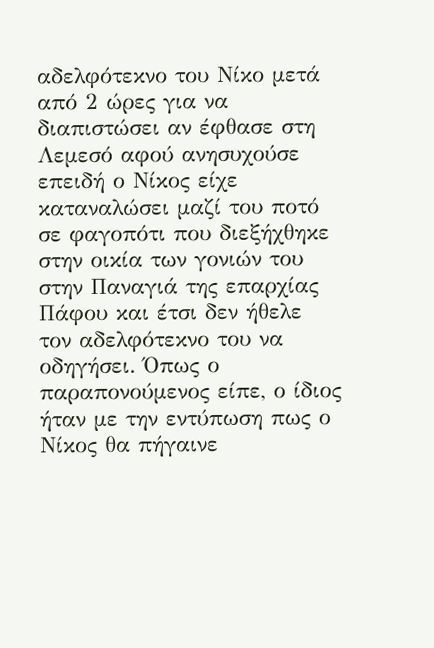αδελφότεκνο του Νίκο μετά από 2 ώρες για να διαπιστώσει αν έφθασε στη Λεμεσό αφού ανησυχούσε επειδή ο Νίκος είχε καταναλώσει μαζί του ποτό σε φαγοπότι που διεξήχθηκε στην οικία των γονιών του στην Παναγιά της επαρχίας Πάφου και έτσι δεν ήθελε τον αδελφότεκνο του να οδηγήσει. Όπως ο παραπονούμενος είπε, ο ίδιος ήταν με την εντύπωση πως ο Νίκος θα πήγαινε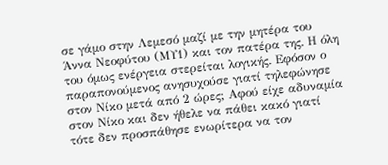σε γάμο στην Λεμεσό μαζί με την μητέρα του Άννα Νεοφύτου (ΜΥ1) και τον πατέρα της. Η όλη του όμως ενέργεια στερείται λογικής. Εφόσον ο παραπονούμενος ανησυχούσε γιατί τηλεφώνησε στον Νίκο μετά από 2 ώρες; Αφού είχε αδυναμία στον Νίκο και δεν ήθελε να πάθει κακό γιατί τότε δεν προσπάθησε ενωρίτερα να τον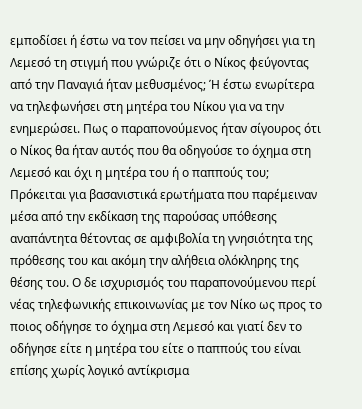εμποδίσει ή έστω να τον πείσει να μην οδηγήσει για τη Λεμεσό τη στιγμή που γνώριζε ότι ο Νίκος φεύγοντας από την Παναγιά ήταν μεθυσμένος; Ή έστω ενωρίτερα να τηλεφωνήσει στη μητέρα του Νίκου για να την ενημερώσει. Πως ο παραπονούμενος ήταν σίγουρος ότι ο Νίκος θα ήταν αυτός που θα οδηγούσε το όχημα στη Λεμεσό και όχι η μητέρα του ή ο παππούς του; Πρόκειται για βασανιστικά ερωτήματα που παρέμειναν μέσα από την εκδίκαση της παρούσας υπόθεσης αναπάντητα θέτοντας σε αμφιβολία τη γνησιότητα της πρόθεσης του και ακόμη την αλήθεια ολόκληρης της θέσης του. Ο δε ισχυρισμός του παραπονούμενου περί νέας τηλεφωνικής επικοινωνίας με τον Νίκο ως προς το ποιος οδήγησε το όχημα στη Λεμεσό και γιατί δεν το οδήγησε είτε η μητέρα του είτε ο παππούς του είναι επίσης χωρίς λογικό αντίκρισμα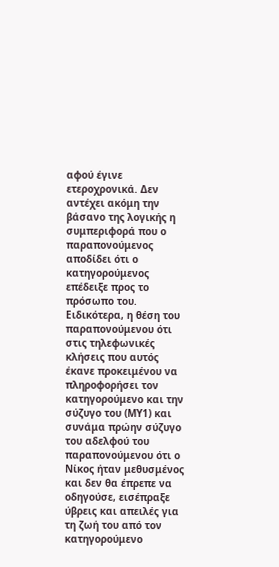αφού έγινε ετεροχρονικά. Δεν αντέχει ακόμη την βάσανο της λογικής η συμπεριφορά που ο παραπονούμενος αποδίδει ότι ο κατηγορούμενος επέδειξε προς το πρόσωπο του. Ειδικότερα, η θέση του παραπονούμενου ότι στις τηλεφωνικές κλήσεις που αυτός έκανε προκειμένου να πληροφορήσει τον κατηγορούμενο και την σύζυγο του (ΜΥ1) και συνάμα πρώην σύζυγο του αδελφού του παραπονούμενου ότι ο Νίκος ήταν μεθυσμένος και δεν θα έπρεπε να οδηγούσε, εισέπραξε ύβρεις και απειλές για τη ζωή του από τον κατηγορούμενο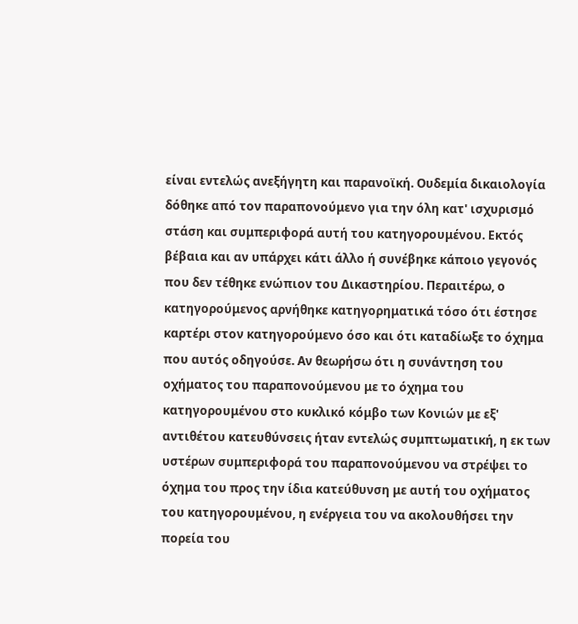είναι εντελώς ανεξήγητη και παρανοϊκή. Ουδεμία δικαιολογία δόθηκε από τον παραπονούμενο για την όλη κατ' ισχυρισμό στάση και συμπεριφορά αυτή του κατηγορουμένου. Εκτός βέβαια και αν υπάρχει κάτι άλλο ή συνέβηκε κάποιο γεγονός που δεν τέθηκε ενώπιον του Δικαστηρίου. Περαιτέρω, ο κατηγορούμενος αρνήθηκε κατηγορηματικά τόσο ότι έστησε καρτέρι στον κατηγορούμενο όσο και ότι καταδίωξε το όχημα που αυτός οδηγούσε. Αν θεωρήσω ότι η συνάντηση του οχήματος του παραπονούμενου με το όχημα του κατηγορουμένου στο κυκλικό κόμβο των Κονιών με εξ' αντιθέτου κατευθύνσεις ήταν εντελώς συμπτωματική, η εκ των υστέρων συμπεριφορά του παραπονούμενου να στρέψει το όχημα του προς την ίδια κατεύθυνση με αυτή του οχήματος του κατηγορουμένου, η ενέργεια του να ακολουθήσει την πορεία του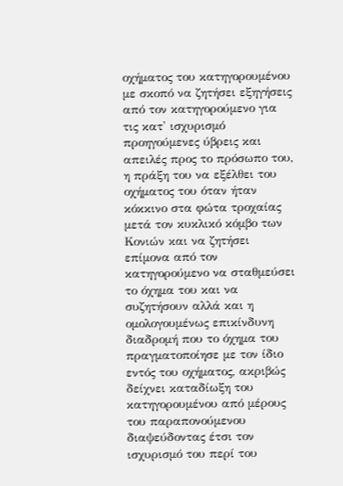οχήματος του κατηγορουμένου με σκοπό να ζητήσει εξηγήσεις από τον κατηγορούμενο για τις κατ' ισχυρισμό προηγούμενες ύβρεις και απειλές προς το πρόσωπο του, η πράξη του να εξέλθει του οχήματος του όταν ήταν κόκκινο στα φώτα τροχαίας μετά τον κυκλικό κόμβο των Κονιών και να ζητήσει επίμονα από τον κατηγορούμενο να σταθμεύσει το όχημα του και να συζητήσουν αλλά και η ομολογουμένως επικίνδυνη διαδρομή που το όχημα του πραγματοποίησε με τον ίδιο εντός του οχήματος, ακριβώς δείχνει καταδίωξη του κατηγορουμένου από μέρους του παραπονούμενου διαψεύδοντας έτσι τον ισχυρισμό του περί του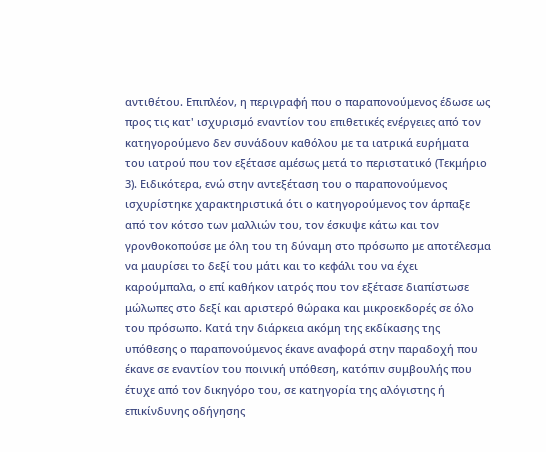αντιθέτου. Επιπλέον, η περιγραφή που ο παραπονούμενος έδωσε ως προς τις κατ' ισχυρισμό εναντίον του επιθετικές ενέργειες από τον κατηγορούμενο δεν συνάδουν καθόλου με τα ιατρικά ευρήματα του ιατρού που τον εξέτασε αμέσως μετά το περιστατικό (Τεκμήριο 3). Ειδικότερα, ενώ στην αντεξέταση του ο παραπονούμενος ισχυρίστηκε χαρακτηριστικά ότι ο κατηγορούμενος τον άρπαξε από τον κότσο των μαλλιών του, τον έσκυψε κάτω και τον γρονθοκοπούσε με όλη του τη δύναμη στο πρόσωπο με αποτέλεσμα να μαυρίσει το δεξί του μάτι και το κεφάλι του να έχει καρούμπαλα, ο επί καθήκον ιατρός που τον εξέτασε διαπίστωσε μώλωπες στο δεξί και αριστερό θώρακα και μικροεκδορές σε όλο του πρόσωπο. Κατά την διάρκεια ακόμη της εκδίκασης της υπόθεσης ο παραπονούμενος έκανε αναφορά στην παραδοχή που έκανε σε εναντίον του ποινική υπόθεση, κατόπιν συμβουλής που έτυχε από τον δικηγόρο του, σε κατηγορία της αλόγιστης ή επικίνδυνης οδήγησης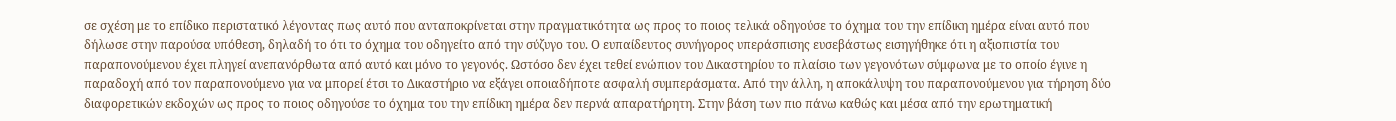σε σχέση με το επίδικο περιστατικό λέγοντας πως αυτό που ανταποκρίνεται στην πραγματικότητα ως προς το ποιος τελικά οδηγούσε το όχημα του την επίδικη ημέρα είναι αυτό που δήλωσε στην παρούσα υπόθεση, δηλαδή το ότι το όχημα του οδηγείτο από την σύζυγο του. Ο ευπαίδευτος συνήγορος υπεράσπισης ευσεβάστως εισηγήθηκε ότι η αξιοπιστία του παραπονούμενου έχει πληγεί ανεπανόρθωτα από αυτό και μόνο το γεγονός. Ωστόσο δεν έχει τεθεί ενώπιον του Δικαστηρίου το πλαίσιο των γεγονότων σύμφωνα με το οποίο έγινε η παραδοχή από τον παραπονούμενο για να μπορεί έτσι το Δικαστήριο να εξάγει οποιαδήποτε ασφαλή συμπεράσματα. Από την άλλη, η αποκάλυψη του παραπονούμενου για τήρηση δύο διαφορετικών εκδοχών ως προς το ποιος οδηγούσε το όχημα του την επίδικη ημέρα δεν περνά απαρατήρητη. Στην βάση των πιο πάνω καθώς και μέσα από την ερωτηματική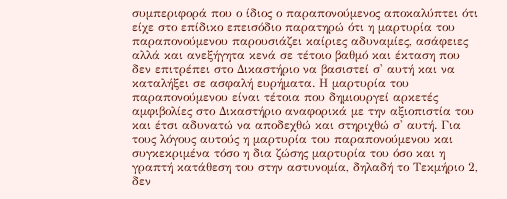συμπεριφορά που ο ίδιος ο παραπονούμενος αποκαλύπτει ότι είχε στο επίδικο επεισόδιο παρατηρώ ότι η μαρτυρία του παραπονούμενου παρουσιάζει καίριες αδυναμίες, ασάφειες αλλά και ανεξήγητα κενά σε τέτοιο βαθμό και έκταση που δεν επιτρέπει στο Δικαστήριο να βασιστεί σ' αυτή και να καταλήξει σε ασφαλή ευρήματα. Η μαρτυρία του παραπονούμενου είναι τέτοια που δημιουργεί αρκετές αμφιβολίες στο Δικαστήριο αναφορικά με την αξιοπιστία του και έτσι αδυνατώ να αποδεχθώ και στηριχθώ σ' αυτή. Για τους λόγους αυτούς η μαρτυρία του παραπονούμενου και συγκεκριμένα τόσο η δια ζώσης μαρτυρία του όσο και η γραπτή κατάθεση του στην αστυνομία, δηλαδή το Τεκμήριο 2, δεν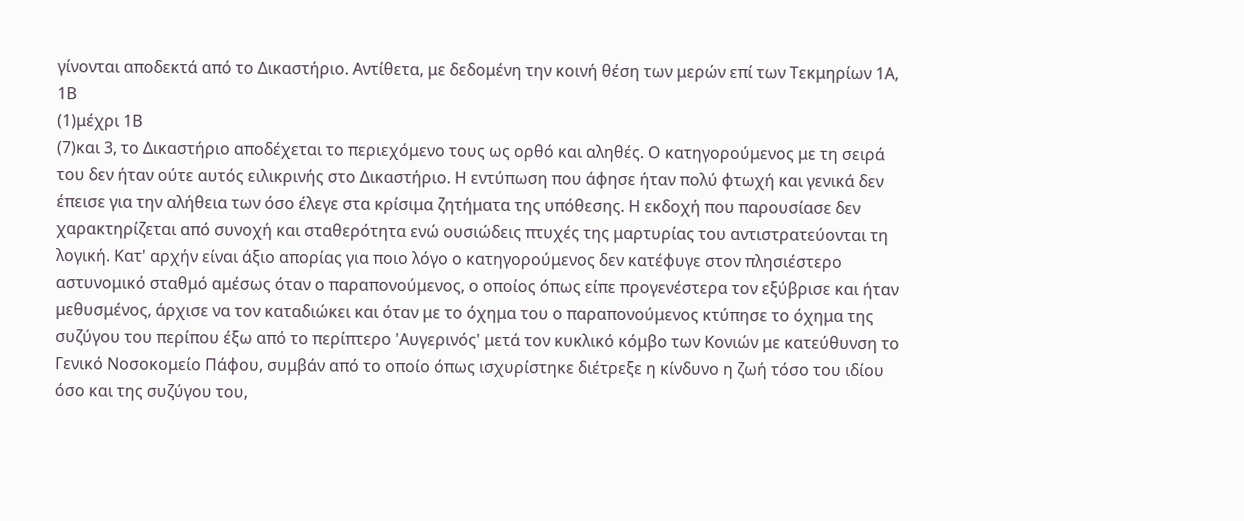γίνονται αποδεκτά από το Δικαστήριο. Αντίθετα, με δεδομένη την κοινή θέση των μερών επί των Τεκμηρίων 1Α, 1Β
(1)μέχρι 1Β
(7)και 3, το Δικαστήριο αποδέχεται το περιεχόμενο τους ως ορθό και αληθές. Ο κατηγορούμενος με τη σειρά του δεν ήταν ούτε αυτός ειλικρινής στο Δικαστήριο. Η εντύπωση που άφησε ήταν πολύ φτωχή και γενικά δεν έπεισε για την αλήθεια των όσο έλεγε στα κρίσιμα ζητήματα της υπόθεσης. Η εκδοχή που παρουσίασε δεν χαρακτηρίζεται από συνοχή και σταθερότητα ενώ ουσιώδεις πτυχές της μαρτυρίας του αντιστρατεύονται τη λογική. Κατ' αρχήν είναι άξιο απορίας για ποιο λόγο ο κατηγορούμενος δεν κατέφυγε στον πλησιέστερο αστυνομικό σταθμό αμέσως όταν ο παραπονούμενος, ο οποίος όπως είπε προγενέστερα τον εξύβρισε και ήταν μεθυσμένος, άρχισε να τον καταδιώκει και όταν με το όχημα του ο παραπονούμενος κτύπησε το όχημα της συζύγου του περίπου έξω από το περίπτερο 'Αυγερινός' μετά τον κυκλικό κόμβο των Κονιών με κατεύθυνση το Γενικό Νοσοκομείο Πάφου, συμβάν από το οποίο όπως ισχυρίστηκε διέτρεξε η κίνδυνο η ζωή τόσο του ιδίου όσο και της συζύγου του,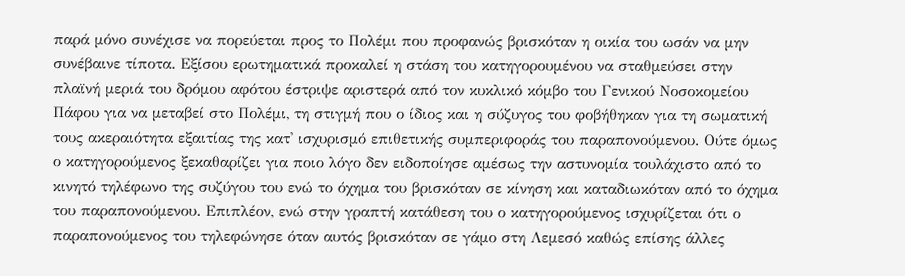παρά μόνο συνέχισε να πορεύεται προς το Πολέμι που προφανώς βρισκόταν η οικία του ωσάν να μην συνέβαινε τίποτα. Εξίσου ερωτηματικά προκαλεί η στάση του κατηγορουμένου να σταθμεύσει στην πλαϊνή μεριά του δρόμου αφότου έστριψε αριστερά από τον κυκλικό κόμβο του Γενικού Νοσοκομείου Πάφου για να μεταβεί στο Πολέμι, τη στιγμή που ο ίδιος και η σύζυγος του φοβήθηκαν για τη σωματική τους ακεραιότητα εξαιτίας της κατ' ισχυρισμό επιθετικής συμπεριφοράς του παραπονούμενου. Ούτε όμως ο κατηγορούμενος ξεκαθαρίζει για ποιο λόγο δεν ειδοποίησε αμέσως την αστυνομία τουλάχιστο από το κινητό τηλέφωνο της συζύγου του ενώ το όχημα του βρισκόταν σε κίνηση και καταδιωκόταν από το όχημα του παραπονούμενου. Επιπλέον, ενώ στην γραπτή κατάθεση του ο κατηγορούμενος ισχυρίζεται ότι ο παραπονούμενος του τηλεφώνησε όταν αυτός βρισκόταν σε γάμο στη Λεμεσό καθώς επίσης άλλες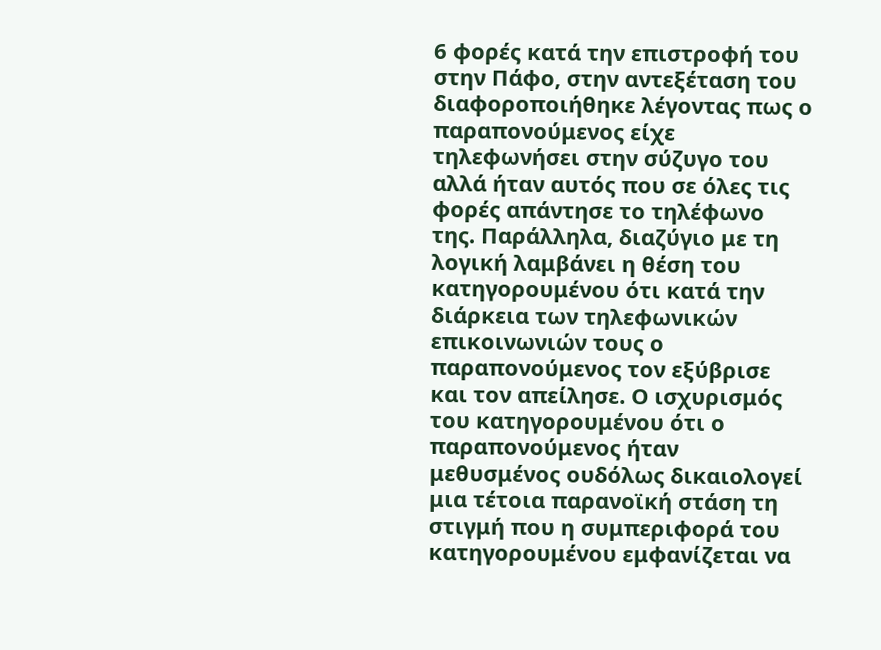6 φορές κατά την επιστροφή του στην Πάφο, στην αντεξέταση του διαφοροποιήθηκε λέγοντας πως ο παραπονούμενος είχε τηλεφωνήσει στην σύζυγο του αλλά ήταν αυτός που σε όλες τις φορές απάντησε το τηλέφωνο της. Παράλληλα, διαζύγιο με τη λογική λαμβάνει η θέση του κατηγορουμένου ότι κατά την διάρκεια των τηλεφωνικών επικοινωνιών τους ο παραπονούμενος τον εξύβρισε και τον απείλησε. Ο ισχυρισμός του κατηγορουμένου ότι ο παραπονούμενος ήταν μεθυσμένος ουδόλως δικαιολογεί μια τέτοια παρανοϊκή στάση τη στιγμή που η συμπεριφορά του κατηγορουμένου εμφανίζεται να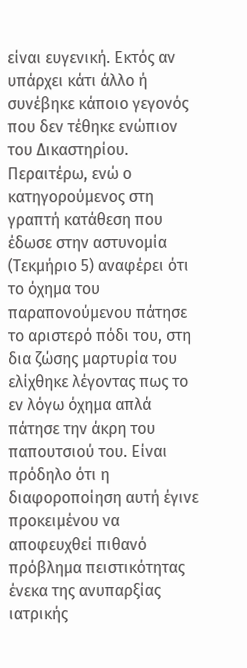είναι ευγενική. Εκτός αν υπάρχει κάτι άλλο ή συνέβηκε κάποιο γεγονός που δεν τέθηκε ενώπιον του Δικαστηρίου. Περαιτέρω, ενώ ο κατηγορούμενος στη γραπτή κατάθεση που έδωσε στην αστυνομία (Τεκμήριο 5) αναφέρει ότι το όχημα του παραπονούμενου πάτησε το αριστερό πόδι του, στη δια ζώσης μαρτυρία του ελίχθηκε λέγοντας πως το εν λόγω όχημα απλά πάτησε την άκρη του παπουτσιού του. Είναι πρόδηλο ότι η διαφοροποίηση αυτή έγινε προκειμένου να αποφευχθεί πιθανό πρόβλημα πειστικότητας ένεκα της ανυπαρξίας ιατρικής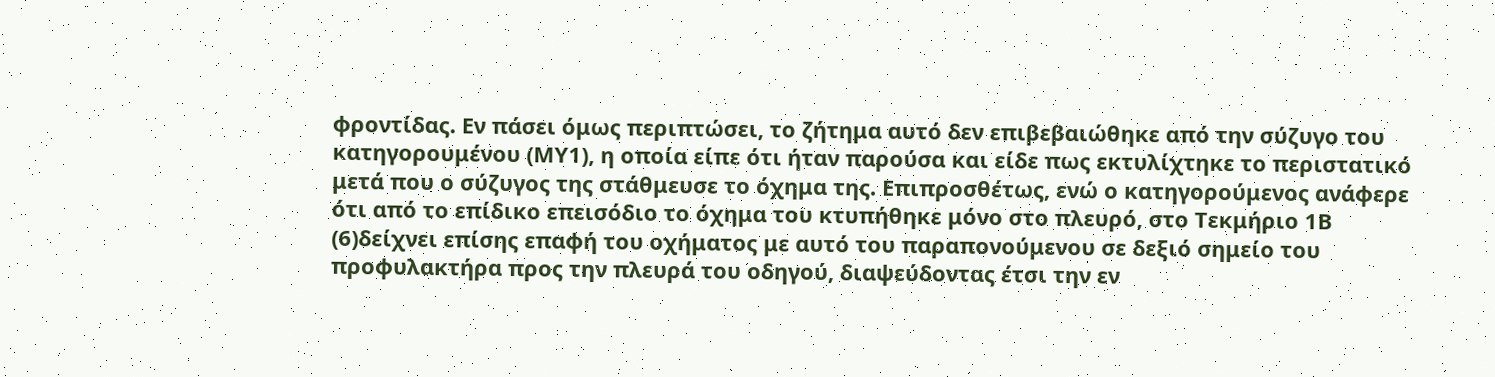φροντίδας. Εν πάσει όμως περιπτώσει, το ζήτημα αυτό δεν επιβεβαιώθηκε από την σύζυγο του κατηγορουμένου (ΜΥ1), η οποία είπε ότι ήταν παρούσα και είδε πως εκτυλίχτηκε το περιστατικό μετά που ο σύζυγος της στάθμευσε το όχημα της. Επιπροσθέτως, ενώ ο κατηγορούμενος ανάφερε ότι από το επίδικο επεισόδιο το όχημα του κτυπήθηκε μόνο στο πλευρό, στο Τεκμήριο 1Β
(6)δείχνει επίσης επαφή του οχήματος με αυτό του παραπονούμενου σε δεξιό σημείο του προφυλακτήρα προς την πλευρά του οδηγού, διαψεύδοντας έτσι την εν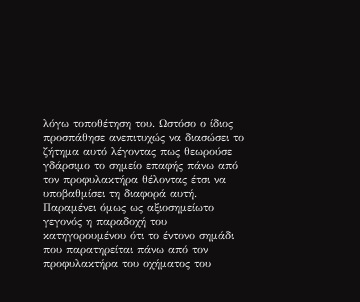λόγω τοποθέτηση του. Ωστόσο ο ίδιος προσπάθησε ανεπιτυχώς να διασώσει το ζήτημα αυτό λέγοντας πως θεωρούσε γδάρσιμο το σημείο επαφής πάνω από τον προφυλακτήρα θέλοντας έτσι να υποβαθμίσει τη διαφορά αυτή. Παραμένει όμως ως αξιοσημείωτο γεγονός η παραδοχή του κατηγορουμένου ότι το έντονο σημάδι που παρατηρείται πάνω από τον προφυλακτήρα του οχήματος του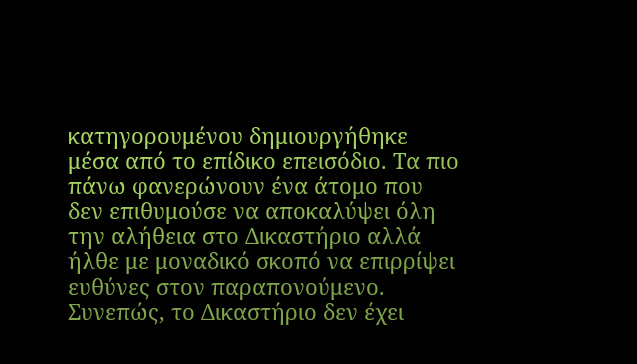κατηγορουμένου δημιουργήθηκε μέσα από το επίδικο επεισόδιο. Τα πιο πάνω φανερώνουν ένα άτομο που δεν επιθυμούσε να αποκαλύψει όλη την αλήθεια στο Δικαστήριο αλλά ήλθε με μοναδικό σκοπό να επιρρίψει ευθύνες στον παραπονούμενο. Συνεπώς, το Δικαστήριο δεν έχει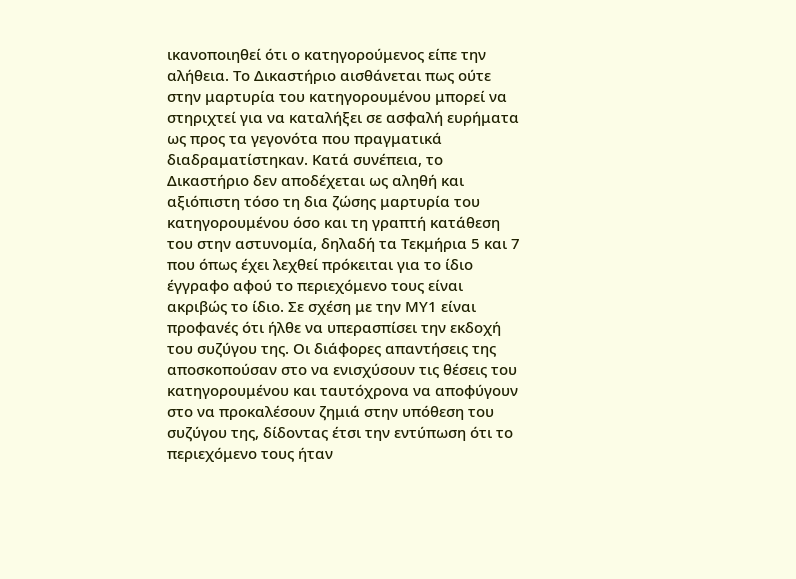ικανοποιηθεί ότι ο κατηγορούμενος είπε την αλήθεια. Το Δικαστήριο αισθάνεται πως ούτε στην μαρτυρία του κατηγορουμένου μπορεί να στηριχτεί για να καταλήξει σε ασφαλή ευρήματα ως προς τα γεγονότα που πραγματικά διαδραματίστηκαν. Κατά συνέπεια, το Δικαστήριο δεν αποδέχεται ως αληθή και αξιόπιστη τόσο τη δια ζώσης μαρτυρία του κατηγορουμένου όσο και τη γραπτή κατάθεση του στην αστυνομία, δηλαδή τα Τεκμήρια 5 και 7 που όπως έχει λεχθεί πρόκειται για το ίδιο έγγραφο αφού το περιεχόμενο τους είναι ακριβώς το ίδιο. Σε σχέση με την ΜΥ1 είναι προφανές ότι ήλθε να υπερασπίσει την εκδοχή του συζύγου της. Οι διάφορες απαντήσεις της αποσκοπούσαν στο να ενισχύσουν τις θέσεις του κατηγορουμένου και ταυτόχρονα να αποφύγουν στο να προκαλέσουν ζημιά στην υπόθεση του συζύγου της, δίδοντας έτσι την εντύπωση ότι το περιεχόμενο τους ήταν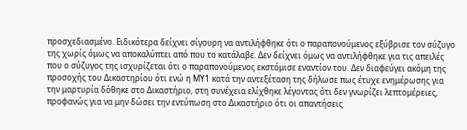προσχεδιασμένο. Ειδικότερα δείχνει σίγουρη να αντιλήφθηκε ότι ο παραπονούμενος εξύβρισε τον σύζυγο της χωρίς όμως να αποκαλύπτει από που το κατάλαβε. Δεν δείχνει όμως να αντιλήφθηκε για τις απειλές που ο σύζυγος της ισχυρίζεται ότι ο παραπονούμενος εκστόμισε εναντίον του. Δεν διαφεύγει ακόμη της προσοχής του Δικαστηρίου ότι ενώ η ΜΥ1 κατά την αντεξέταση της δήλωσε πως έτυχε ενημέρωσης για την μαρτυρία δόθηκε στο Δικαστήριο, στη συνέχεια ελίχθηκε λέγοντας ότι δεν γνωρίζει λεπτομέρειες, προφανώς για να μην δώσει την εντύπωση στο Δικαστήριο ότι οι απαντήσεις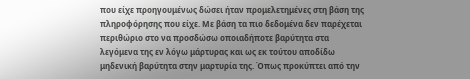που είχε προηγουμένως δώσει ήταν προμελετημένες στη βάση της πληροφόρησης που είχε. Με βάση τα πιο δεδομένα δεν παρέχεται περιθώριο στο να προσδώσω οποιαδήποτε βαρύτητα στα λεγόμενα της εν λόγω μάρτυρας και ως εκ τούτου αποδίδω μηδενική βαρύτητα στην μαρτυρία της. Όπως προκύπτει από την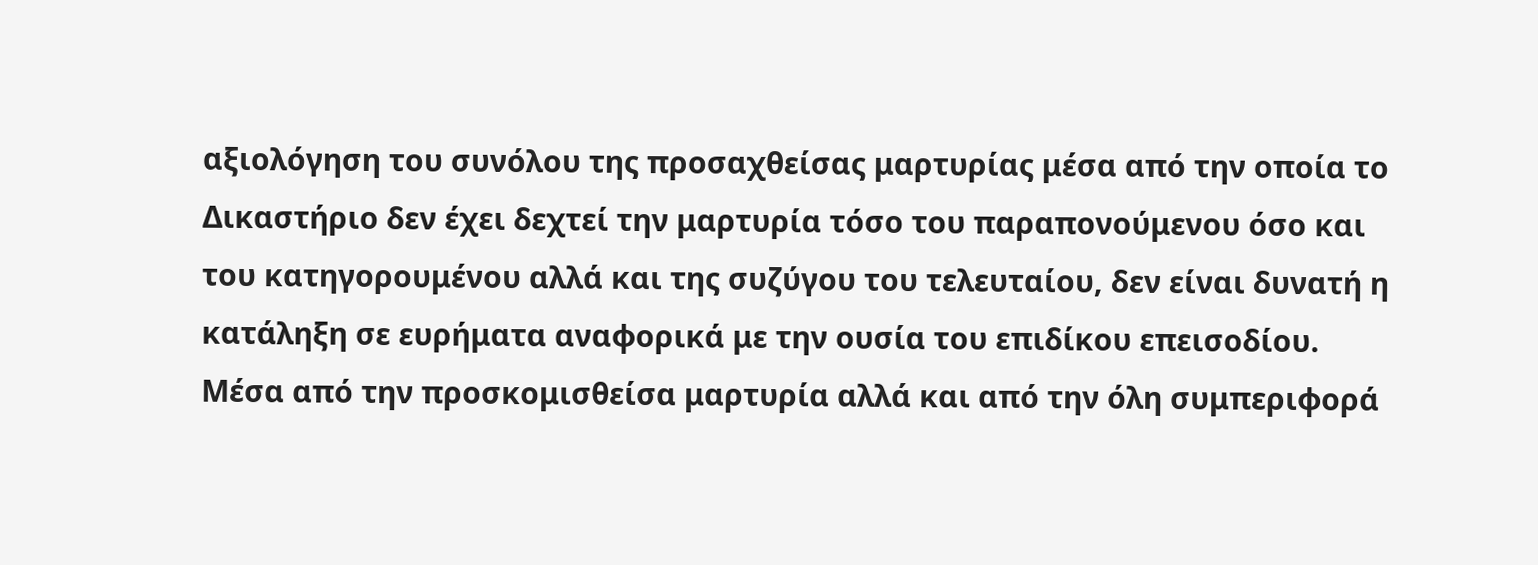αξιολόγηση του συνόλου της προσαχθείσας μαρτυρίας μέσα από την οποία το Δικαστήριο δεν έχει δεχτεί την μαρτυρία τόσο του παραπονούμενου όσο και του κατηγορουμένου αλλά και της συζύγου του τελευταίου, δεν είναι δυνατή η κατάληξη σε ευρήματα αναφορικά με την ουσία του επιδίκου επεισοδίου. Μέσα από την προσκομισθείσα μαρτυρία αλλά και από την όλη συμπεριφορά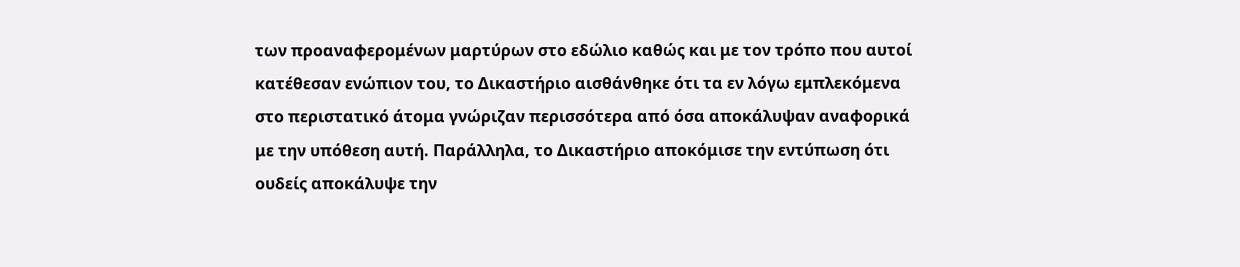των προαναφερομένων μαρτύρων στο εδώλιο καθώς και με τον τρόπο που αυτοί κατέθεσαν ενώπιον του, το Δικαστήριο αισθάνθηκε ότι τα εν λόγω εμπλεκόμενα στο περιστατικό άτομα γνώριζαν περισσότερα από όσα αποκάλυψαν αναφορικά με την υπόθεση αυτή. Παράλληλα, το Δικαστήριο αποκόμισε την εντύπωση ότι ουδείς αποκάλυψε την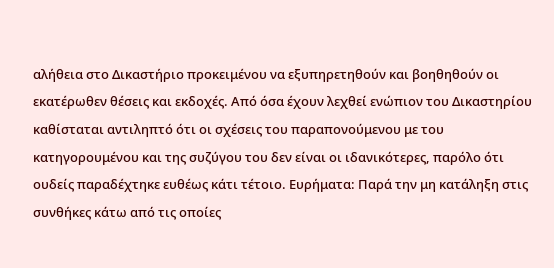αλήθεια στο Δικαστήριο προκειμένου να εξυπηρετηθούν και βοηθηθούν οι εκατέρωθεν θέσεις και εκδοχές. Από όσα έχουν λεχθεί ενώπιον του Δικαστηρίου καθίσταται αντιληπτό ότι οι σχέσεις του παραπονούμενου με του κατηγορουμένου και της συζύγου του δεν είναι οι ιδανικότερες, παρόλο ότι ουδείς παραδέχτηκε ευθέως κάτι τέτοιο. Ευρήματα: Παρά την μη κατάληξη στις συνθήκες κάτω από τις οποίες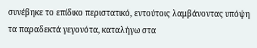συνέβηκε το επίδικο περιστατικό, εντούτοις λαμβάνοντας υπόψη τα παραδεκτά γεγονότα, καταλήγω στα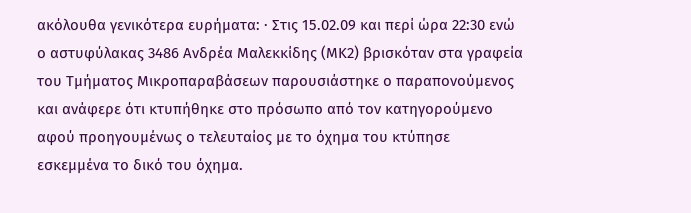ακόλουθα γενικότερα ευρήματα: · Στις 15.02.09 και περί ώρα 22:30 ενώ ο αστυφύλακας 3486 Ανδρέα Μαλεκκίδης (ΜΚ2) βρισκόταν στα γραφεία του Τμήματος Μικροπαραβάσεων παρουσιάστηκε ο παραπονούμενος και ανάφερε ότι κτυπήθηκε στο πρόσωπο από τον κατηγορούμενο αφού προηγουμένως ο τελευταίος με το όχημα του κτύπησε εσκεμμένα το δικό του όχημα.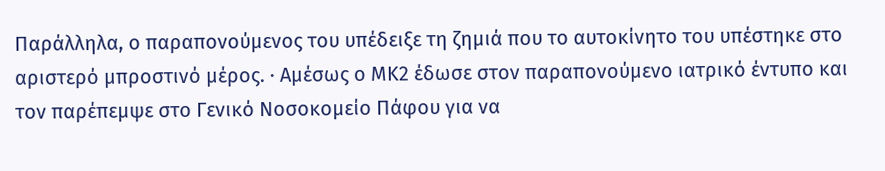Παράλληλα, ο παραπονούμενος του υπέδειξε τη ζημιά που το αυτοκίνητο του υπέστηκε στο αριστερό μπροστινό μέρος. · Αμέσως ο ΜΚ2 έδωσε στον παραπονούμενο ιατρικό έντυπο και τον παρέπεμψε στο Γενικό Νοσοκομείο Πάφου για να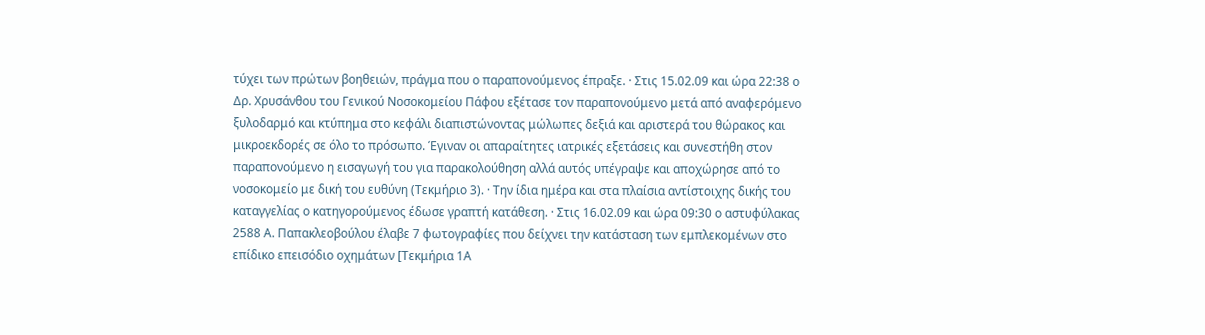τύχει των πρώτων βοηθειών, πράγμα που ο παραπονούμενος έπραξε. · Στις 15.02.09 και ώρα 22:38 ο Δρ. Χρυσάνθου του Γενικού Νοσοκομείου Πάφου εξέτασε τον παραπονούμενο μετά από αναφερόμενο ξυλοδαρμό και κτύπημα στο κεφάλι διαπιστώνοντας μώλωπες δεξιά και αριστερά του θώρακος και μικροεκδορές σε όλο το πρόσωπο. Έγιναν οι απαραίτητες ιατρικές εξετάσεις και συνεστήθη στον παραπονούμενο η εισαγωγή του για παρακολούθηση αλλά αυτός υπέγραψε και αποχώρησε από το νοσοκομείο με δική του ευθύνη (Τεκμήριο 3). · Την ίδια ημέρα και στα πλαίσια αντίστοιχης δικής του καταγγελίας ο κατηγορούμενος έδωσε γραπτή κατάθεση. · Στις 16.02.09 και ώρα 09:30 ο αστυφύλακας 2588 Α. Παπακλεοβούλου έλαβε 7 φωτογραφίες που δείχνει την κατάσταση των εμπλεκομένων στο επίδικο επεισόδιο οχημάτων [Τεκμήρια 1Α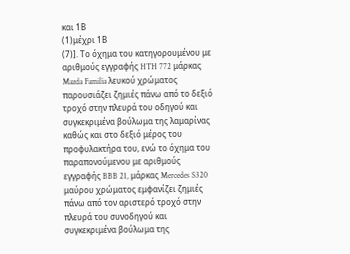και 1Β
(1)μέχρι 1Β
(7)]. Το όχημα του κατηγορουμένου με αριθμούς εγγραφής HTH 772 μάρκας Mazda Familia λευκού χρώματος παρουσιάζει ζημιές πάνω από το δεξιό τροχό στην πλευρά του οδηγού και συγκεκριμένα βούλωμα της λαμαρίνας καθώς και στο δεξιό μέρος του προφυλακτήρα του, ενώ το όχημα του παραπονούμενου με αριθμούς εγγραφής BBB 21, μάρκας Mercedes S320 μαύρου χρώματος εμφανίζει ζημιές πάνω από τον αριστερό τροχό στην πλευρά του συνοδηγού και συγκεκριμένα βούλωμα της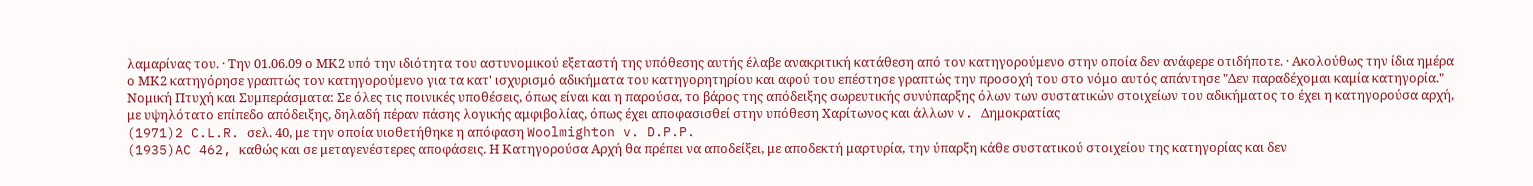λαμαρίνας του. · Την 01.06.09 ο ΜΚ2 υπό την ιδιότητα του αστυνομικού εξεταστή της υπόθεσης αυτής έλαβε ανακριτική κατάθεση από τον κατηγορούμενο στην οποία δεν ανάφερε οτιδήποτε. · Ακολούθως την ίδια ημέρα ο ΜΚ2 κατηγόρησε γραπτώς τον κατηγορούμενο για τα κατ' ισχυρισμό αδικήματα του κατηγορητηρίου και αφού του επέστησε γραπτώς την προσοχή του στο νόμο αυτός απάντησε "Δεν παραδέχομαι καμία κατηγορία." Νομική Πτυχή και Συμπεράσματα: Σε όλες τις ποινικές υποθέσεις, όπως είναι και η παρούσα, το βάρος της απόδειξης σωρευτικής συνύπαρξης όλων των συστατικών στοιχείων του αδικήματος το έχει η κατηγορούσα αρχή, με υψηλότατο επίπεδο απόδειξης, δηλαδή πέραν πάσης λογικής αμφιβολίας, όπως έχει αποφασισθεί στην υπόθεση Χαρίτωνος και άλλων v. Δημοκρατίας
(1971)2 C.L.R. σελ. 40, με την οποία υιοθετήθηκε η απόφαση Woolmighton v. D.P.P.
(1935)AC 462, καθώς και σε μεταγενέστερες αποφάσεις. Η Κατηγορούσα Αρχή θα πρέπει να αποδείξει, με αποδεκτή μαρτυρία, την ύπαρξη κάθε συστατικού στοιχείου της κατηγορίας και δεν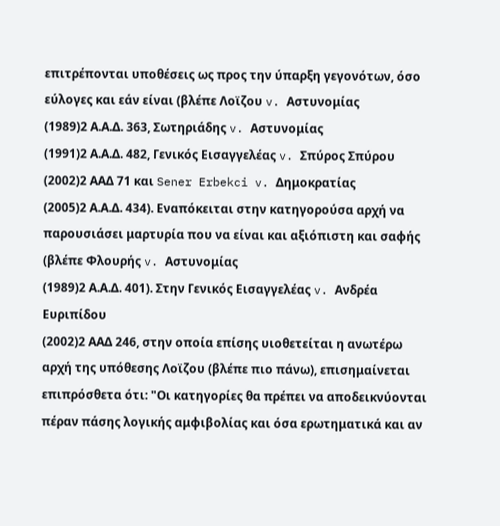επιτρέπονται υποθέσεις ως προς την ύπαρξη γεγονότων, όσο εύλογες και εάν είναι (βλέπε Λοϊζου v. Αστυνομίας
(1989)2 Α.Α.Δ. 363, Σωτηριάδης v. Αστυνομίας
(1991)2 Α.Α.Δ. 482, Γενικός Εισαγγελέας v. Σπύρος Σπύρου
(2002)2 ΑΑΔ 71 και Sener Erbekci v. Δημοκρατίας
(2005)2 Α.Α.Δ. 434). Εναπόκειται στην κατηγορούσα αρχή να παρουσιάσει μαρτυρία που να είναι και αξιόπιστη και σαφής (βλέπε Φλουρής v. Αστυνομίας
(1989)2 Α.Α.Δ. 401). Στην Γενικός Εισαγγελέας v. Ανδρέα Ευριπίδου
(2002)2 ΑΑΔ 246, στην οποία επίσης υιοθετείται η ανωτέρω αρχή της υπόθεσης Λοϊζου (βλέπε πιο πάνω), επισημαίνεται επιπρόσθετα ότι: "Οι κατηγορίες θα πρέπει να αποδεικνύονται πέραν πάσης λογικής αμφιβολίας και όσα ερωτηματικά και αν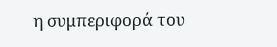η συμπεριφορά του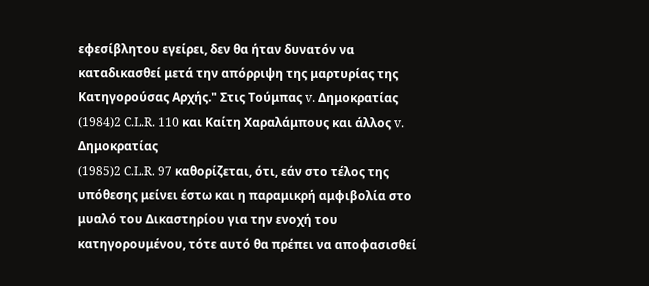εφεσίβλητου εγείρει, δεν θα ήταν δυνατόν να καταδικασθεί μετά την απόρριψη της μαρτυρίας της Κατηγορούσας Αρχής." Στις Τούμπας v. Δημοκρατίας
(1984)2 C.L.R. 110 και Καίτη Χαραλάμπους και άλλος v. Δημοκρατίας
(1985)2 C.L.R. 97 καθορίζεται, ότι, εάν στο τέλος της υπόθεσης μείνει έστω και η παραμικρή αμφιβολία στο μυαλό του Δικαστηρίου για την ενοχή του κατηγορουμένου, τότε αυτό θα πρέπει να αποφασισθεί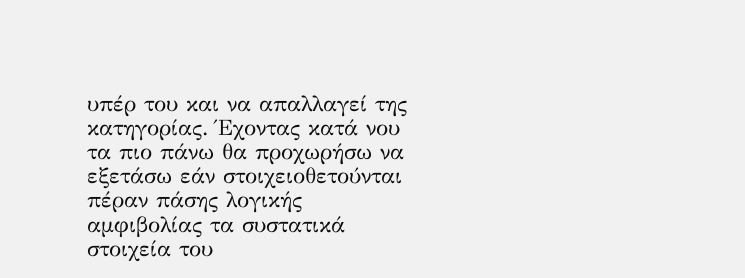υπέρ του και να απαλλαγεί της κατηγορίας. Έχοντας κατά νου τα πιο πάνω θα προχωρήσω να εξετάσω εάν στοιχειοθετούνται πέραν πάσης λογικής αμφιβολίας τα συστατικά στοιχεία του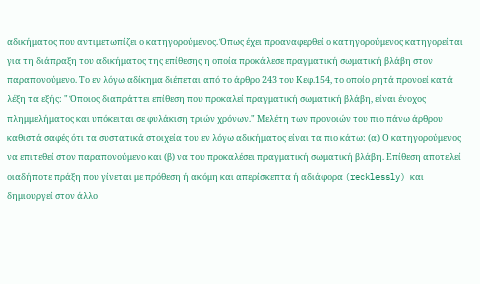αδικήματος που αντιμετωπίζει ο κατηγορούμενος. Όπως έχει προαναφερθεί ο κατηγορούμενος κατηγορείται για τη διάπραξη του αδικήματος της επίθεσης η οποία προκάλεσε πραγματική σωματική βλάβη στον παραπονούμενο. Το εν λόγω αδίκημα διέπεται από το άρθρο 243 του Κεφ.154, το οποίο ρητά προνοεί κατά λέξη τα εξής: " Όποιος διαπράττει επίθεση που προκαλεί πραγματική σωματική βλάβη, είναι ένοχος πλημμελήματος και υπόκειται σε φυλάκιση τριών χρόνων." Μελέτη των προνοιών του πιο πάνω άρθρου καθιστά σαφές ότι τα συστατικά στοιχεία του εν λόγω αδικήματος είναι τα πιο κάτω: (α) Ο κατηγορούμενος να επιτεθεί στον παραπονούμενο και (β) να του προκαλέσει πραγματική σωματική βλάβη. Επίθεση αποτελεί οιαδήποτε πράξη που γίνεται με πρόθεση ή ακόμη και απερίσκεπτα ή αδιάφορα (recklessly) και δημιουργεί στον άλλο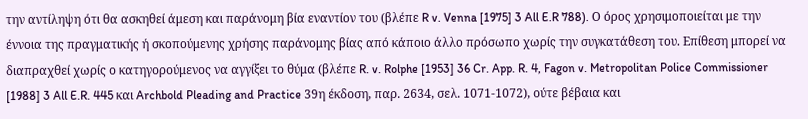την αντίληψη ότι θα ασκηθεί άμεση και παράνομη βία εναντίον του (βλέπε R v. Venna [1975] 3 All E.R 788). Ο όρος χρησιμοποιείται με την έννοια της πραγματικής ή σκοπούμενης χρήσης παράνομης βίας από κάποιο άλλο πρόσωπο χωρίς την συγκατάθεση του. Επίθεση μπορεί να διαπραχθεί χωρίς ο κατηγορούμενος να αγγίξει το θύμα (βλέπε R. v. Rolphe [1953] 36 Cr. App. R. 4, Fagon v. Metropolitan Police Commissioner [1988] 3 All E.R. 445 και Archbold Pleading and Practice 39η έκδοση, παρ. 2634, σελ. 1071-1072), ούτε βέβαια και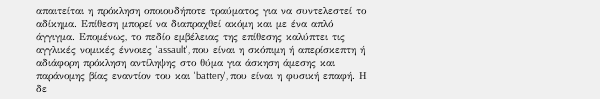απαιτείται η πρόκληση οποιουδήποτε τραύματος για να συντελεστεί το αδίκημα. Επίθεση μπορεί να διαπραχθεί ακόμη και με ένα απλό άγγιγμα. Επομένως, το πεδίο εμβέλειας της επίθεσης καλύπτει τις αγγλικές νομικές έννοιες 'assault', που είναι η σκόπιμη ή απερίσκεπτη ή αδιάφορη πρόκληση αντίληψης στο θύμα για άσκηση άμεσης και παράνομης βίας εναντίον του και 'battery', που είναι η φυσική επαφή. Η δε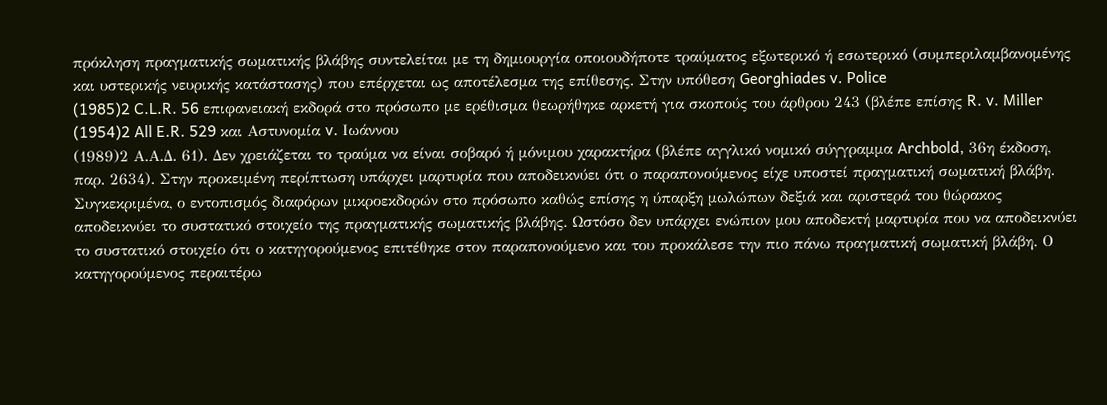πρόκληση πραγματικής σωματικής βλάβης συντελείται με τη δημιουργία οποιουδήποτε τραύματος εξωτερικό ή εσωτερικό (συμπεριλαμβανομένης και υστερικής νευρικής κατάστασης) που επέρχεται ως αποτέλεσμα της επίθεσης. Στην υπόθεση Georghiades v. Police
(1985)2 C.L.R. 56 επιφανειακή εκδορά στο πρόσωπο με ερέθισμα θεωρήθηκε αρκετή για σκοπούς του άρθρου 243 (βλέπε επίσης R. v. Miller
(1954)2 All E.R. 529 και Αστυνομία v. Ιωάννου
(1989)2 Α.Α.Δ. 61). Δεν χρειάζεται το τραύμα να είναι σοβαρό ή μόνιμου χαρακτήρα (βλέπε αγγλικό νομικό σύγγραμμα Archbold, 36η έκδοση, παρ. 2634). Στην προκειμένη περίπτωση υπάρχει μαρτυρία που αποδεικνύει ότι ο παραπονούμενος είχε υποστεί πραγματική σωματική βλάβη. Συγκεκριμένα, ο εντοπισμός διαφόρων μικροεκδορών στο πρόσωπο καθώς επίσης η ύπαρξη μωλώπων δεξιά και αριστερά του θώρακος αποδεικνύει το συστατικό στοιχείο της πραγματικής σωματικής βλάβης. Ωστόσο δεν υπάρχει ενώπιον μου αποδεκτή μαρτυρία που να αποδεικνύει το συστατικό στοιχείο ότι ο κατηγορούμενος επιτέθηκε στον παραπονούμενο και του προκάλεσε την πιο πάνω πραγματική σωματική βλάβη. Ο κατηγορούμενος περαιτέρω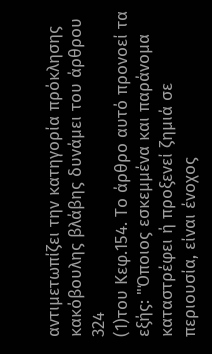αντιμετωπίζει την κατηγορία πρόκλησης κακόβουλης βλάβης δυνάμει του άρθρου 324
(1)του Κεφ.154. Το άρθρο αυτό προνοεί τα εξής: "Όποιος εσκεμμένα και παράνομα καταστρέφει ή προξενεί ζημιά σε περιουσία, είναι ένοχος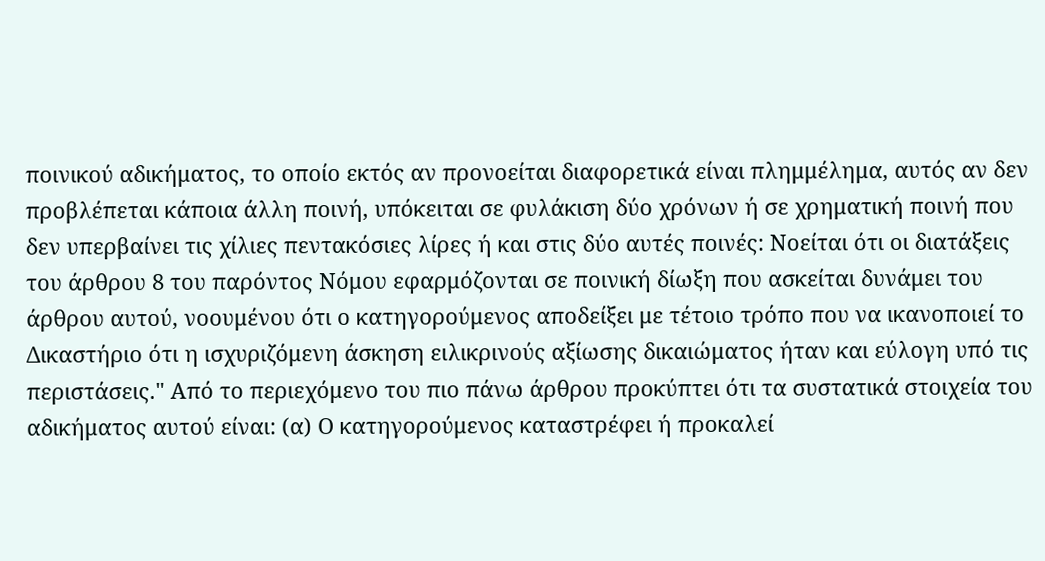ποινικού αδικήματος, το οποίο εκτός αν προνοείται διαφορετικά είναι πλημμέλημα, αυτός αν δεν προβλέπεται κάποια άλλη ποινή, υπόκειται σε φυλάκιση δύο χρόνων ή σε χρηματική ποινή που δεν υπερβαίνει τις χίλιες πεντακόσιες λίρες ή και στις δύο αυτές ποινές: Νοείται ότι οι διατάξεις του άρθρου 8 του παρόντος Νόμου εφαρμόζονται σε ποινική δίωξη που ασκείται δυνάμει του άρθρου αυτού, νοουμένου ότι ο κατηγορούμενος αποδείξει με τέτοιο τρόπο που να ικανοποιεί το Δικαστήριο ότι η ισχυριζόμενη άσκηση ειλικρινούς αξίωσης δικαιώματος ήταν και εύλογη υπό τις περιστάσεις." Από το περιεχόμενο του πιο πάνω άρθρου προκύπτει ότι τα συστατικά στοιχεία του αδικήματος αυτού είναι: (α) Ο κατηγορούμενος καταστρέφει ή προκαλεί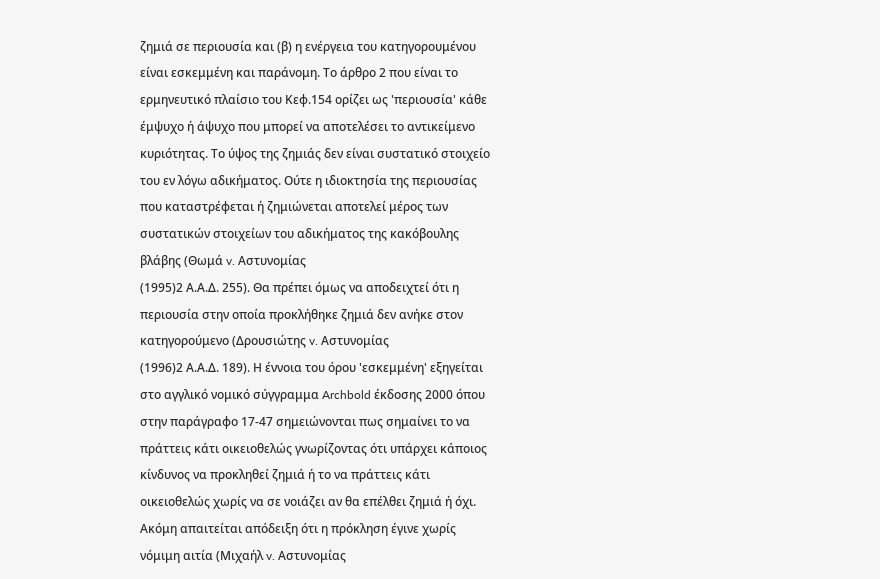ζημιά σε περιουσία και (β) η ενέργεια του κατηγορουμένου είναι εσκεμμένη και παράνομη. Το άρθρο 2 που είναι το ερμηνευτικό πλαίσιο του Κεφ.154 ορίζει ως 'περιουσία' κάθε έμψυχο ή άψυχο που μπορεί να αποτελέσει το αντικείμενο κυριότητας. Το ύψος της ζημιάς δεν είναι συστατικό στοιχείο του εν λόγω αδικήματος. Ούτε η ιδιοκτησία της περιουσίας που καταστρέφεται ή ζημιώνεται αποτελεί μέρος των συστατικών στοιχείων του αδικήματος της κακόβουλης βλάβης (Θωμά v. Αστυνομίας
(1995)2 Α.Α.Δ. 255). Θα πρέπει όμως να αποδειχτεί ότι η περιουσία στην οποία προκλήθηκε ζημιά δεν ανήκε στον κατηγορούμενο (Δρουσιώτης v. Αστυνομίας
(1996)2 Α.Α.Δ. 189). Η έννοια του όρου 'εσκεμμένη' εξηγείται στο αγγλικό νομικό σύγγραμμα Archbold έκδοσης 2000 όπου στην παράγραφο 17-47 σημειώνονται πως σημαίνει το να πράττεις κάτι οικειοθελώς γνωρίζοντας ότι υπάρχει κάποιος κίνδυνος να προκληθεί ζημιά ή το να πράττεις κάτι οικειοθελώς χωρίς να σε νοιάζει αν θα επέλθει ζημιά ή όχι. Ακόμη απαιτείται απόδειξη ότι η πρόκληση έγινε χωρίς νόμιμη αιτία (Μιχαήλ v. Αστυνομίας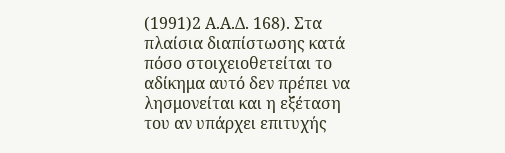(1991)2 Α.Α.Δ. 168). Στα πλαίσια διαπίστωσης κατά πόσο στοιχειοθετείται το αδίκημα αυτό δεν πρέπει να λησμονείται και η εξέταση του αν υπάρχει επιτυχής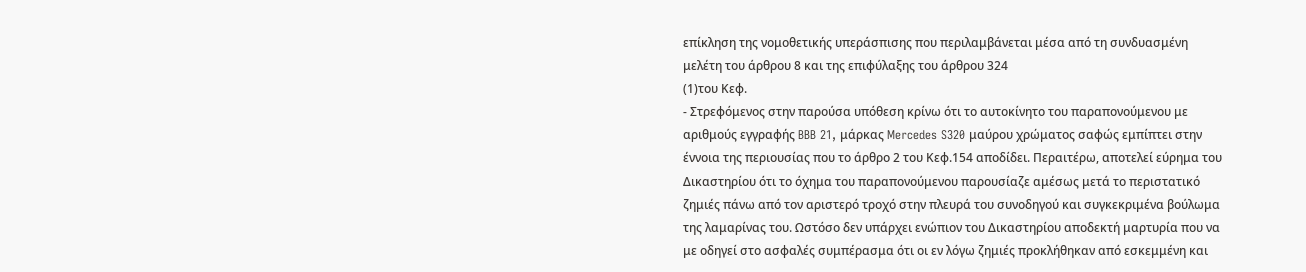επίκληση της νομοθετικής υπεράσπισης που περιλαμβάνεται μέσα από τη συνδυασμένη μελέτη του άρθρου 8 και της επιφύλαξης του άρθρου 324
(1)του Κεφ.
- Στρεφόμενος στην παρούσα υπόθεση κρίνω ότι το αυτοκίνητο του παραπονούμενου με αριθμούς εγγραφής BBB 21, μάρκας Mercedes S320 μαύρου χρώματος σαφώς εμπίπτει στην έννοια της περιουσίας που το άρθρο 2 του Κεφ.154 αποδίδει. Περαιτέρω, αποτελεί εύρημα του Δικαστηρίου ότι το όχημα του παραπονούμενου παρουσίαζε αμέσως μετά το περιστατικό ζημιές πάνω από τον αριστερό τροχό στην πλευρά του συνοδηγού και συγκεκριμένα βούλωμα της λαμαρίνας του. Ωστόσο δεν υπάρχει ενώπιον του Δικαστηρίου αποδεκτή μαρτυρία που να με οδηγεί στο ασφαλές συμπέρασμα ότι οι εν λόγω ζημιές προκλήθηκαν από εσκεμμένη και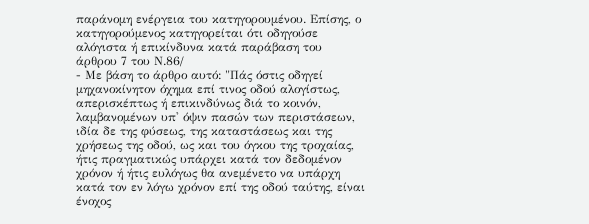παράνομη ενέργεια του κατηγορουμένου. Επίσης, ο κατηγορούμενος κατηγορείται ότι οδηγούσε αλόγιστα ή επικίνδυνα κατά παράβαση του άρθρου 7 του Ν.86/
- Με βάση το άρθρο αυτό: "Πάς όστις οδηγεί μηχανοκίνητον όχημα επί τινος οδού αλογίστως, απερισκέπτως ή επικινδύνως διά το κοινόν, λαμβανομένων υπ' όψιν πασών των περιστάσεων, ιδία δε της φύσεως, της καταστάσεως και της χρήσεως της οδού, ως και του όγκου της τροχαίας, ήτις πραγματικώς υπάρχει κατά τον δεδομένον χρόνον ή ήτις ευλόγως θα ανεμένετο να υπάρχη κατά τον εν λόγω χρόνον επί της οδού ταύτης, είναι ένοχος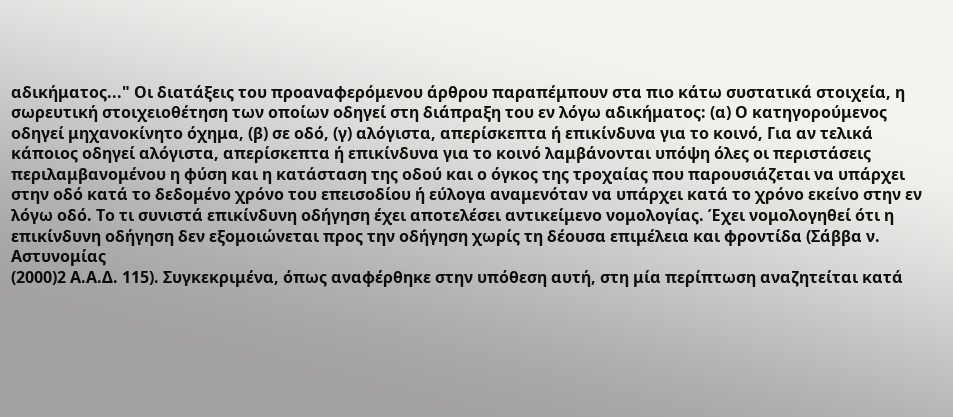αδικήματος..." Οι διατάξεις του προαναφερόμενου άρθρου παραπέμπουν στα πιο κάτω συστατικά στοιχεία, η σωρευτική στοιχειοθέτηση των οποίων οδηγεί στη διάπραξη του εν λόγω αδικήματος: (α) Ο κατηγορούμενος οδηγεί μηχανοκίνητο όχημα, (β) σε οδό, (γ) αλόγιστα, απερίσκεπτα ή επικίνδυνα για το κοινό, Για αν τελικά κάποιος οδηγεί αλόγιστα, απερίσκεπτα ή επικίνδυνα για το κοινό λαμβάνονται υπόψη όλες οι περιστάσεις περιλαμβανομένου η φύση και η κατάσταση της οδού και ο όγκος της τροχαίας που παρουσιάζεται να υπάρχει στην οδό κατά το δεδομένο χρόνο του επεισοδίου ή εύλογα αναμενόταν να υπάρχει κατά το χρόνο εκείνο στην εν λόγω οδό. Το τι συνιστά επικίνδυνη οδήγηση έχει αποτελέσει αντικείμενο νομολογίας. Έχει νομολογηθεί ότι η επικίνδυνη οδήγηση δεν εξομοιώνεται προς την οδήγηση χωρίς τη δέουσα επιμέλεια και φροντίδα (Σάββα ν. Αστυνομίας
(2000)2 Α.Α.Δ. 115). Συγκεκριμένα, όπως αναφέρθηκε στην υπόθεση αυτή, στη μία περίπτωση αναζητείται κατά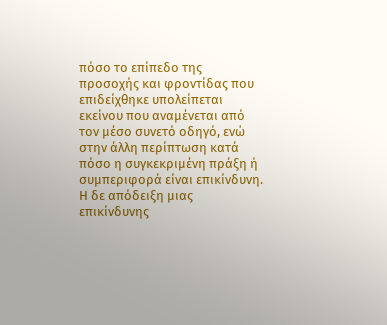πόσο το επίπεδο της προσοχής και φροντίδας που επιδείχθηκε υπολείπεται εκείνου που αναμένεται από τον μέσο συνετό οδηγό, ενώ στην άλλη περίπτωση κατά πόσο η συγκεκριμένη πράξη ή συμπεριφορά είναι επικίνδυνη. Η δε απόδειξη μιας επικίνδυνης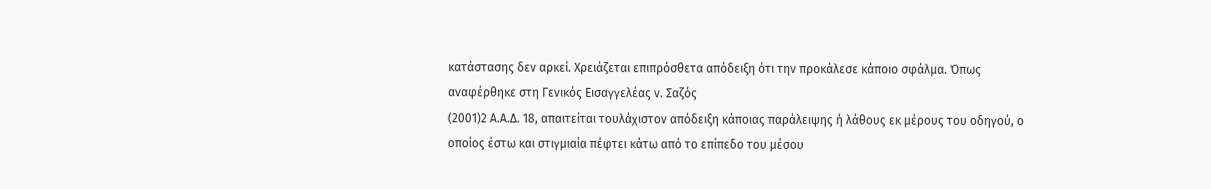κατάστασης δεν αρκεί. Χρειάζεται επιπρόσθετα απόδειξη ότι την προκάλεσε κάποιο σφάλμα. Όπως αναφέρθηκε στη Γενικός Εισαγγελέας ν. Σαζός
(2001)2 Α.Α.Δ. 18, απαιτείται τουλάχιστον απόδειξη κάποιας παράλειψης ή λάθους εκ μέρους του οδηγού, ο οποίος έστω και στιγμιαία πέφτει κάτω από το επίπεδο του μέσου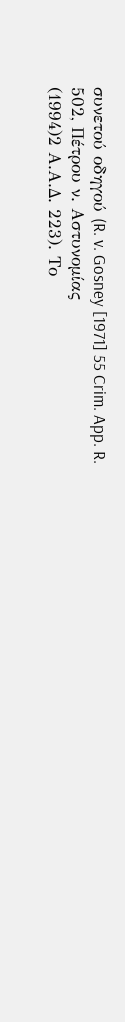συνετού οδηγού (R. v. Gosney [1971] 55 Crim. App. R. 502, Πέτρου ν. Αστυνομίας
(1994)2 Α.Α.Δ. 223). Το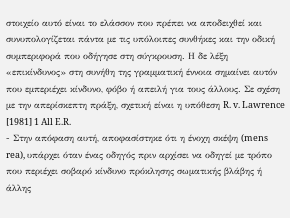στοιχείο αυτό είναι το ελάσσον που πρέπει να αποδειχθεί και συνυπολογίζεται πάντα με τις υπόλοιπες συνθήκες και την οδική συμπεριφορά που οδήγησε στη σύγκρουση. Η δε λέξη «επικίνδυνος» στη συνήθη της γραμματική έννοια σημαίνει αυτόν που εμπεριέχει κίνδυνο, φόβο ή απειλή για τους άλλους. Σε σχέση με την απερίσκεπτη πράξη, σχετική είναι η υπόθεση R. v. Lawrence [1981] 1 All E.R.
- Στην απόφαση αυτή, αποφασίστηκε ότι η ένοχη σκέψη (mens rea), υπάρχει όταν ένας οδηγός πριν αρχίσει να οδηγεί με τρόπο που περιέχει σοβαρό κίνδυνο πρόκλησης σωματικής βλάβης ή άλλης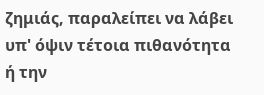ζημιάς, παραλείπει να λάβει υπ' όψιν τέτοια πιθανότητα ή την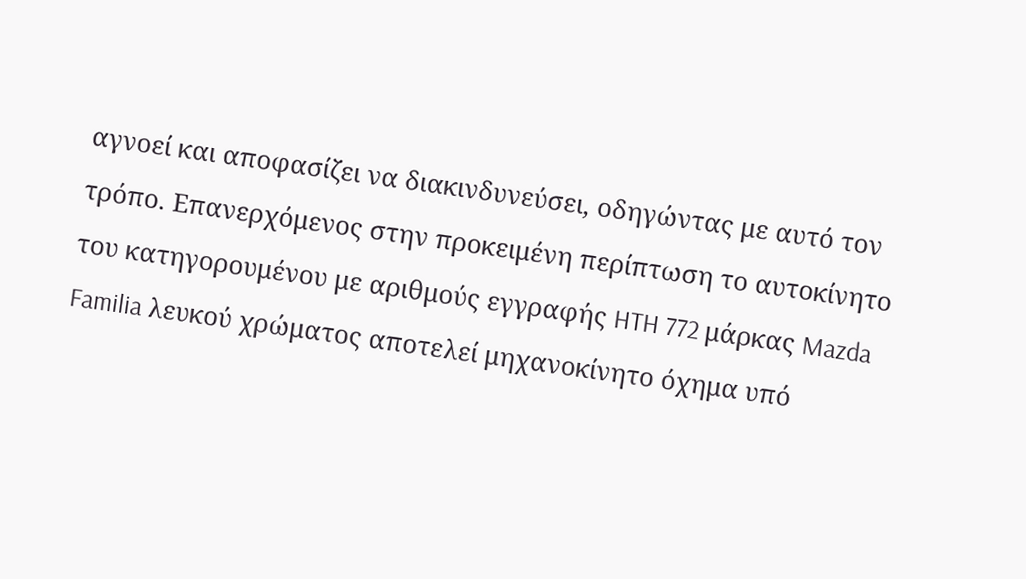αγνοεί και αποφασίζει να διακινδυνεύσει, οδηγώντας με αυτό τον τρόπο. Επανερχόμενος στην προκειμένη περίπτωση το αυτοκίνητο του κατηγορουμένου με αριθμούς εγγραφής HTH 772 μάρκας Mazda Familia λευκού χρώματος αποτελεί μηχανοκίνητο όχημα υπό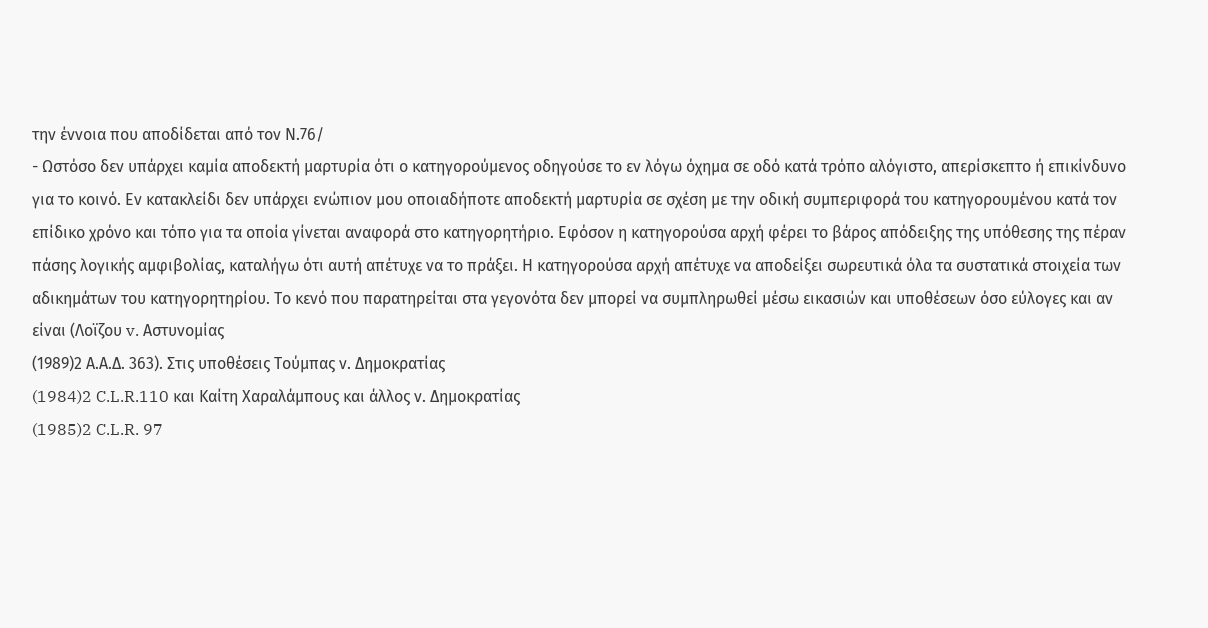την έννοια που αποδίδεται από τον Ν.76/
- Ωστόσο δεν υπάρχει καμία αποδεκτή μαρτυρία ότι ο κατηγορούμενος οδηγούσε το εν λόγω όχημα σε οδό κατά τρόπο αλόγιστο, απερίσκεπτο ή επικίνδυνο για το κοινό. Εν κατακλείδι δεν υπάρχει ενώπιον μου οποιαδήποτε αποδεκτή μαρτυρία σε σχέση με την οδική συμπεριφορά του κατηγορουμένου κατά τον επίδικο χρόνο και τόπο για τα οποία γίνεται αναφορά στο κατηγορητήριο. Εφόσον η κατηγορούσα αρχή φέρει το βάρος απόδειξης της υπόθεσης της πέραν πάσης λογικής αμφιβολίας, καταλήγω ότι αυτή απέτυχε να το πράξει. Η κατηγορούσα αρχή απέτυχε να αποδείξει σωρευτικά όλα τα συστατικά στοιχεία των αδικημάτων του κατηγορητηρίου. Το κενό που παρατηρείται στα γεγονότα δεν μπορεί να συμπληρωθεί μέσω εικασιών και υποθέσεων όσο εύλογες και αν είναι (Λοϊζου v. Αστυνομίας
(1989)2 Α.Α.Δ. 363). Στις υποθέσεις Τούμπας ν. Δημοκρατίας
(1984)2 C.L.R.110 και Καίτη Χαραλάμπους και άλλος ν. Δημοκρατίας
(1985)2 C.L.R. 97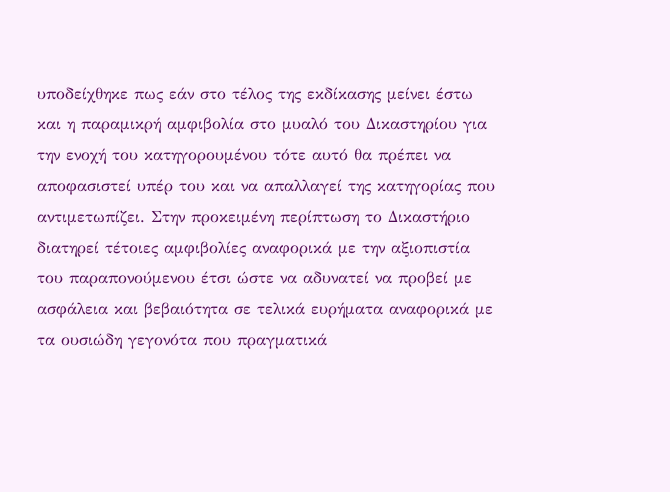υποδείχθηκε πως εάν στο τέλος της εκδίκασης μείνει έστω και η παραμικρή αμφιβολία στο μυαλό του Δικαστηρίου για την ενοχή του κατηγορουμένου τότε αυτό θα πρέπει να αποφασιστεί υπέρ του και να απαλλαγεί της κατηγορίας που αντιμετωπίζει. Στην προκειμένη περίπτωση το Δικαστήριο διατηρεί τέτοιες αμφιβολίες αναφορικά με την αξιοπιστία του παραπονούμενου έτσι ώστε να αδυνατεί να προβεί με ασφάλεια και βεβαιότητα σε τελικά ευρήματα αναφορικά με τα ουσιώδη γεγονότα που πραγματικά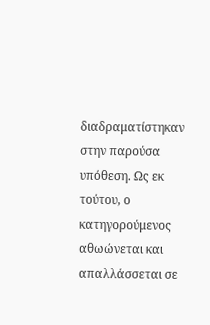διαδραματίστηκαν στην παρούσα υπόθεση. Ως εκ τούτου, ο κατηγορούμενος αθωώνεται και απαλλάσσεται σε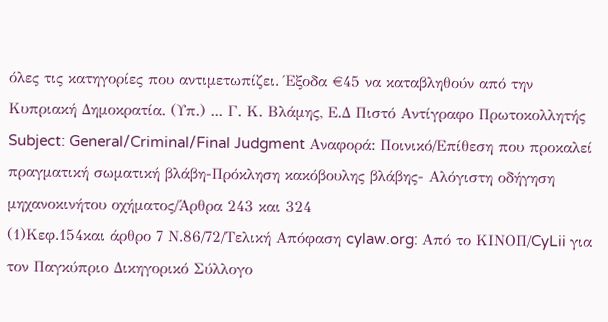όλες τις κατηγορίες που αντιμετωπίζει. Έξοδα €45 να καταβληθούν από την Κυπριακή Δημοκρατία. (Υπ.) ... Γ. Κ. Βλάμης, Ε.Δ Πιστό Αντίγραφο Πρωτοκολλητής Subject: General/Criminal/Final Judgment Αναφορά: Ποινικό/Επίθεση που προκαλεί πραγματική σωματική βλάβη-Πρόκληση κακόβουλης βλάβης- Αλόγιστη οδήγηση μηχανοκινήτου οχήματος/Άρθρα 243 και 324
(1)Κεφ.154και άρθρο 7 Ν.86/72/Τελική Απόφαση cylaw.org: Από το ΚΙΝOΠ/CyLii για τον Παγκύπριο Δικηγορικό Σύλλογο